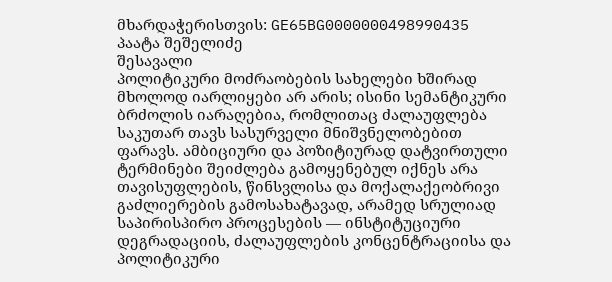მხარდაჭერისთვის: GE65BG0000000498990435
პაატა შეშელიძე
შესავალი
პოლიტიკური მოძრაობების სახელები ხშირად მხოლოდ იარლიყები არ არის; ისინი სემანტიკური ბრძოლის იარაღებია, რომლითაც ძალაუფლება საკუთარ თავს სასურველი მნიშვნელობებით ფარავს. ამბიციური და პოზიტიურად დატვირთული ტერმინები შეიძლება გამოყენებულ იქნეს არა თავისუფლების, წინსვლისა და მოქალაქეობრივი გაძლიერების გამოსახატავად, არამედ სრულიად საპირისპირო პროცესების — ინსტიტუციური დეგრადაციის, ძალაუფლების კონცენტრაციისა და პოლიტიკური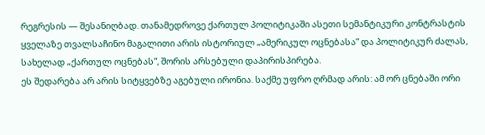რეგრესის — შესანიღბად. თანამედროვე ქართულ პოლიტიკაში ასეთი სემანტიკური კონტრასტის ყველაზე თვალსაჩინო მაგალითი არის ისტორიულ „ამერიკულ ოცნებასა“ და პოლიტიკურ ძალას, სახელად „ქართულ ოცნებას“, შორის არსებული დაპირისპირება.
ეს შედარება არ არის სიტყვებზე აგებული ირონია. საქმე უფრო ღრმად არის: ამ ორ ცნებაში ორი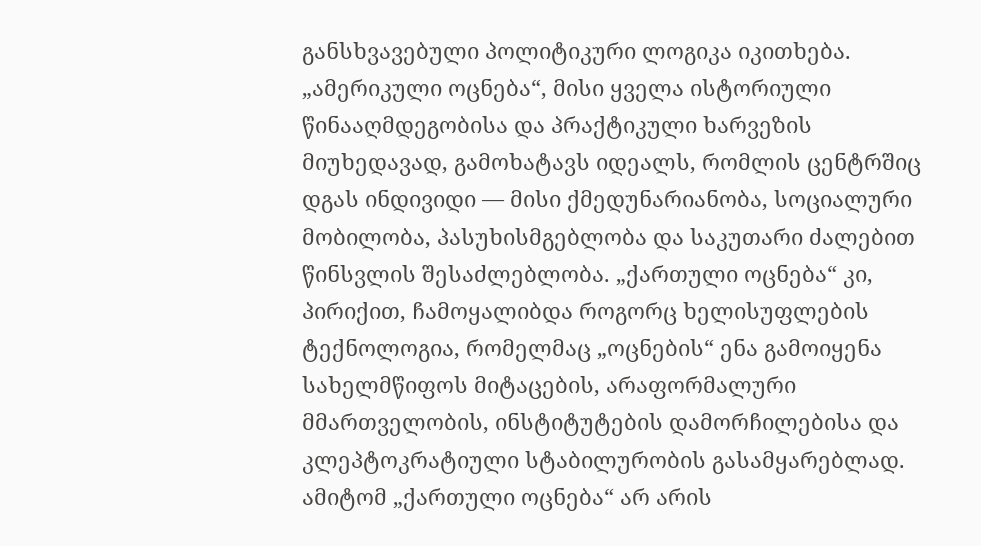განსხვავებული პოლიტიკური ლოგიკა იკითხება. „ამერიკული ოცნება“, მისი ყველა ისტორიული წინააღმდეგობისა და პრაქტიკული ხარვეზის მიუხედავად, გამოხატავს იდეალს, რომლის ცენტრშიც დგას ინდივიდი — მისი ქმედუნარიანობა, სოციალური მობილობა, პასუხისმგებლობა და საკუთარი ძალებით წინსვლის შესაძლებლობა. „ქართული ოცნება“ კი, პირიქით, ჩამოყალიბდა როგორც ხელისუფლების ტექნოლოგია, რომელმაც „ოცნების“ ენა გამოიყენა სახელმწიფოს მიტაცების, არაფორმალური მმართველობის, ინსტიტუტების დამორჩილებისა და კლეპტოკრატიული სტაბილურობის გასამყარებლად. ამიტომ „ქართული ოცნება“ არ არის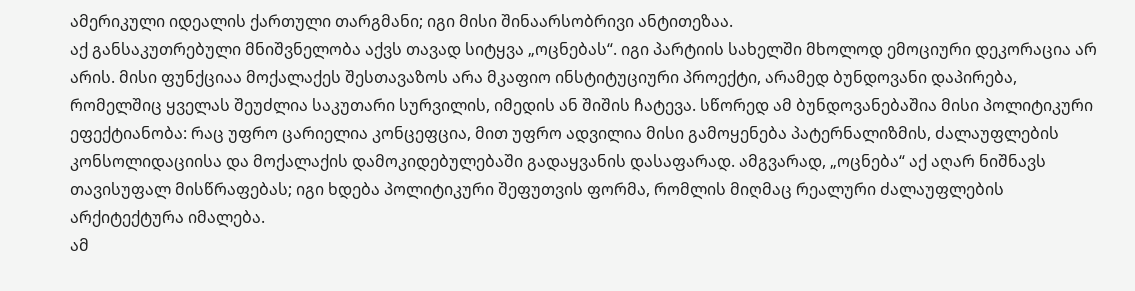ამერიკული იდეალის ქართული თარგმანი; იგი მისი შინაარსობრივი ანტითეზაა.
აქ განსაკუთრებული მნიშვნელობა აქვს თავად სიტყვა „ოცნებას“. იგი პარტიის სახელში მხოლოდ ემოციური დეკორაცია არ არის. მისი ფუნქციაა მოქალაქეს შესთავაზოს არა მკაფიო ინსტიტუციური პროექტი, არამედ ბუნდოვანი დაპირება, რომელშიც ყველას შეუძლია საკუთარი სურვილის, იმედის ან შიშის ჩატევა. სწორედ ამ ბუნდოვანებაშია მისი პოლიტიკური ეფექტიანობა: რაც უფრო ცარიელია კონცეფცია, მით უფრო ადვილია მისი გამოყენება პატერნალიზმის, ძალაუფლების კონსოლიდაციისა და მოქალაქის დამოკიდებულებაში გადაყვანის დასაფარად. ამგვარად, „ოცნება“ აქ აღარ ნიშნავს თავისუფალ მისწრაფებას; იგი ხდება პოლიტიკური შეფუთვის ფორმა, რომლის მიღმაც რეალური ძალაუფლების არქიტექტურა იმალება.
ამ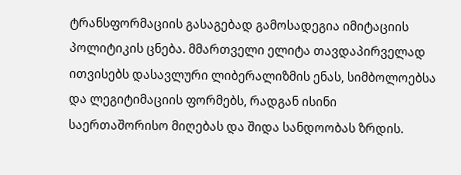ტრანსფორმაციის გასაგებად გამოსადეგია იმიტაციის პოლიტიკის ცნება. მმართველი ელიტა თავდაპირველად ითვისებს დასავლური ლიბერალიზმის ენას, სიმბოლოებსა და ლეგიტიმაციის ფორმებს, რადგან ისინი საერთაშორისო მიღებას და შიდა სანდოობას ზრდის.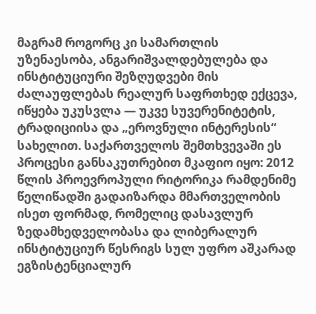მაგრამ როგორც კი სამართლის უზენაესობა, ანგარიშვალდებულება და ინსტიტუციური შეზღუდვები მის ძალაუფლებას რეალურ საფრთხედ ექცევა, იწყება უკუსვლა — უკვე სუვერენიტეტის, ტრადიციისა და „ეროვნული ინტერესის“ სახელით. საქართველოს შემთხვევაში ეს პროცესი განსაკუთრებით მკაფიო იყო: 2012 წლის პროევროპული რიტორიკა რამდენიმე წელიწადში გადაიზარდა მმართველობის ისეთ ფორმად, რომელიც დასავლურ ზედამხედველობასა და ლიბერალურ ინსტიტუციურ წესრიგს სულ უფრო აშკარად ეგზისტენციალურ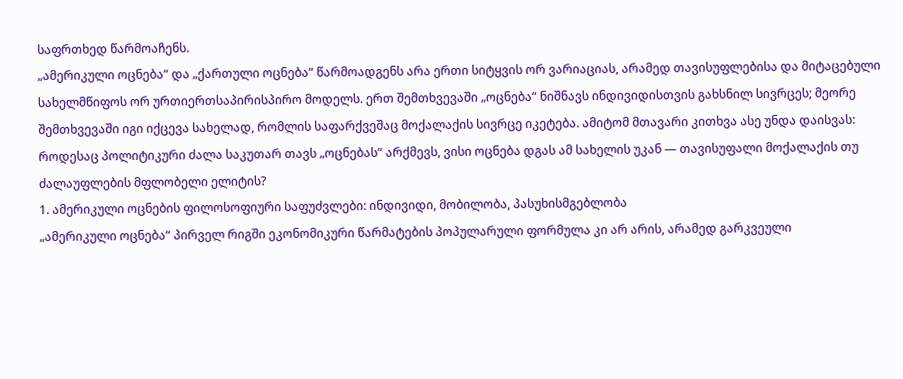საფრთხედ წარმოაჩენს.
„ამერიკული ოცნება“ და „ქართული ოცნება“ წარმოადგენს არა ერთი სიტყვის ორ ვარიაციას, არამედ თავისუფლებისა და მიტაცებული სახელმწიფოს ორ ურთიერთსაპირისპირო მოდელს. ერთ შემთხვევაში „ოცნება“ ნიშნავს ინდივიდისთვის გახსნილ სივრცეს; მეორე შემთხვევაში იგი იქცევა სახელად, რომლის საფარქვეშაც მოქალაქის სივრცე იკეტება. ამიტომ მთავარი კითხვა ასე უნდა დაისვას: როდესაც პოლიტიკური ძალა საკუთარ თავს „ოცნებას“ არქმევს, ვისი ოცნება დგას ამ სახელის უკან — თავისუფალი მოქალაქის თუ ძალაუფლების მფლობელი ელიტის?
1. ამერიკული ოცნების ფილოსოფიური საფუძვლები: ინდივიდი, მობილობა, პასუხისმგებლობა
„ამერიკული ოცნება“ პირველ რიგში ეკონომიკური წარმატების პოპულარული ფორმულა კი არ არის, არამედ გარკვეული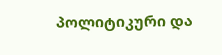პოლიტიკური და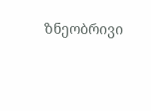ზნეობრივი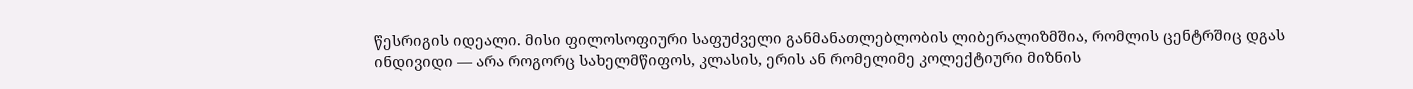წესრიგის იდეალი. მისი ფილოსოფიური საფუძველი განმანათლებლობის ლიბერალიზმშია, რომლის ცენტრშიც დგას ინდივიდი — არა როგორც სახელმწიფოს, კლასის, ერის ან რომელიმე კოლექტიური მიზნის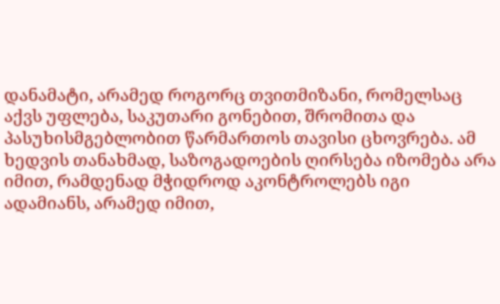დანამატი, არამედ როგორც თვითმიზანი, რომელსაც აქვს უფლება, საკუთარი გონებით, შრომითა და პასუხისმგებლობით წარმართოს თავისი ცხოვრება. ამ ხედვის თანახმად, საზოგადოების ღირსება იზომება არა იმით, რამდენად მჭიდროდ აკონტროლებს იგი ადამიანს, არამედ იმით,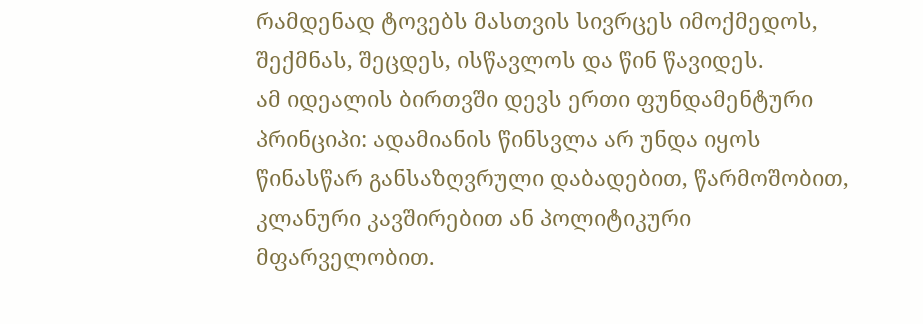რამდენად ტოვებს მასთვის სივრცეს იმოქმედოს, შექმნას, შეცდეს, ისწავლოს და წინ წავიდეს.
ამ იდეალის ბირთვში დევს ერთი ფუნდამენტური პრინციპი: ადამიანის წინსვლა არ უნდა იყოს წინასწარ განსაზღვრული დაბადებით, წარმოშობით, კლანური კავშირებით ან პოლიტიკური მფარველობით.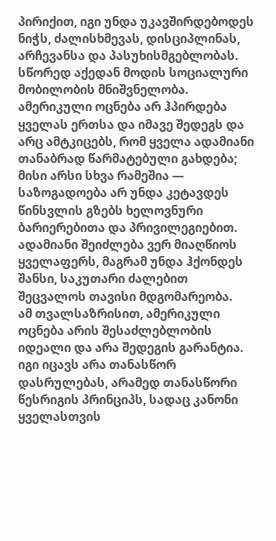პირიქით, იგი უნდა უკავშირდებოდეს ნიჭს, ძალისხმევას, დისციპლინას, არჩევანსა და პასუხისმგებლობას. სწორედ აქედან მოდის სოციალური მობილობის მნიშვნელობა. ამერიკული ოცნება არ ჰპირდება ყველას ერთსა და იმავე შედეგს და არც ამტკიცებს, რომ ყველა ადამიანი თანაბრად წარმატებული გახდება; მისი არსი სხვა რამეშია — საზოგადოება არ უნდა კეტავდეს წინსვლის გზებს ხელოვნური ბარიერებითა და პრივილეგიებით. ადამიანი შეიძლება ვერ მიაღწიოს ყველაფერს, მაგრამ უნდა ჰქონდეს შანსი, საკუთარი ძალებით შეცვალოს თავისი მდგომარეობა.
ამ თვალსაზრისით, ამერიკული ოცნება არის შესაძლებლობის იდეალი და არა შედეგის გარანტია. იგი იცავს არა თანასწორ დასრულებას, არამედ თანასწორი წესრიგის პრინციპს, სადაც კანონი ყველასთვის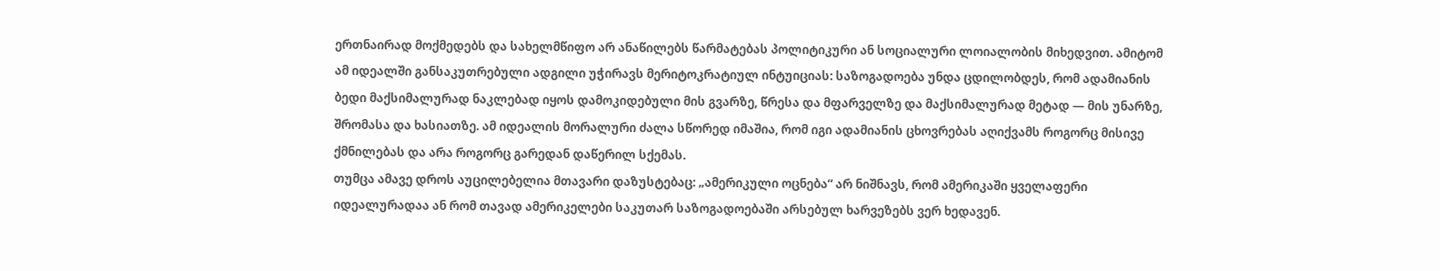ერთნაირად მოქმედებს და სახელმწიფო არ ანაწილებს წარმატებას პოლიტიკური ან სოციალური ლოიალობის მიხედვით. ამიტომ ამ იდეალში განსაკუთრებული ადგილი უჭირავს მერიტოკრატიულ ინტუიციას: საზოგადოება უნდა ცდილობდეს, რომ ადამიანის ბედი მაქსიმალურად ნაკლებად იყოს დამოკიდებული მის გვარზე, წრესა და მფარველზე და მაქსიმალურად მეტად — მის უნარზე, შრომასა და ხასიათზე. ამ იდეალის მორალური ძალა სწორედ იმაშია, რომ იგი ადამიანის ცხოვრებას აღიქვამს როგორც მისივე ქმნილებას და არა როგორც გარედან დაწერილ სქემას.
თუმცა ამავე დროს აუცილებელია მთავარი დაზუსტებაც: „ამერიკული ოცნება“ არ ნიშნავს, რომ ამერიკაში ყველაფერი იდეალურადაა ან რომ თავად ამერიკელები საკუთარ საზოგადოებაში არსებულ ხარვეზებს ვერ ხედავენ.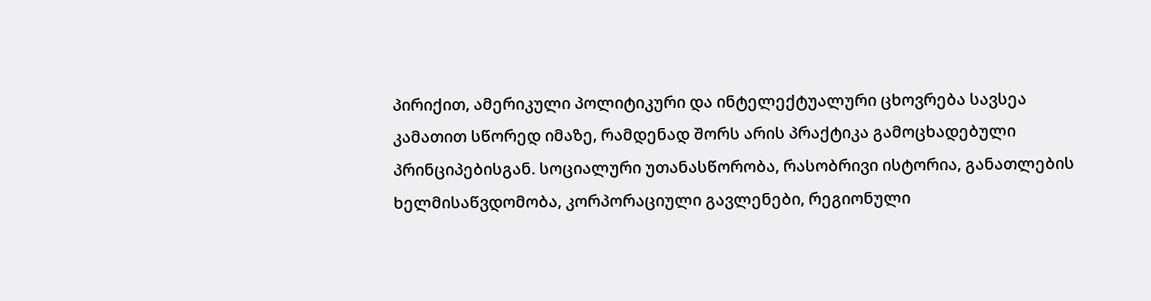პირიქით, ამერიკული პოლიტიკური და ინტელექტუალური ცხოვრება სავსეა კამათით სწორედ იმაზე, რამდენად შორს არის პრაქტიკა გამოცხადებული პრინციპებისგან. სოციალური უთანასწორობა, რასობრივი ისტორია, განათლების ხელმისაწვდომობა, კორპორაციული გავლენები, რეგიონული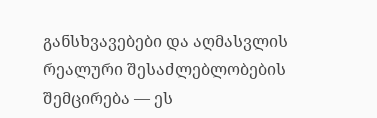განსხვავებები და აღმასვლის რეალური შესაძლებლობების შემცირება — ეს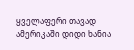ყველაფერი თავად ამერიკაში დიდი ხანია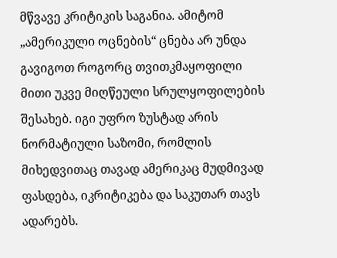მწვავე კრიტიკის საგანია. ამიტომ „ამერიკული ოცნების“ ცნება არ უნდა გავიგოთ როგორც თვითკმაყოფილი მითი უკვე მიღწეული სრულყოფილების შესახებ. იგი უფრო ზუსტად არის ნორმატიული საზომი, რომლის მიხედვითაც თავად ამერიკაც მუდმივად ფასდება, იკრიტიკება და საკუთარ თავს ადარებს.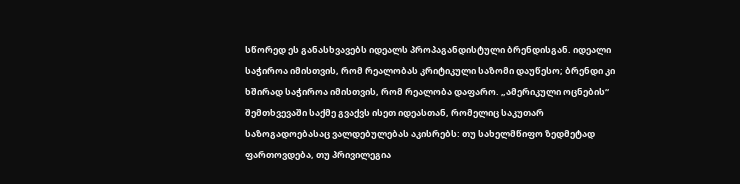სწორედ ეს განასხვავებს იდეალს პროპაგანდისტული ბრენდისგან. იდეალი საჭიროა იმისთვის, რომ რეალობას კრიტიკული საზომი დაუწესო; ბრენდი კი ხშირად საჭიროა იმისთვის, რომ რეალობა დაფარო. „ამერიკული ოცნების“ შემთხვევაში საქმე გვაქვს ისეთ იდეასთან, რომელიც საკუთარ საზოგადოებასაც ვალდებულებას აკისრებს: თუ სახელმწიფო ზედმეტად ფართოვდება, თუ პრივილეგია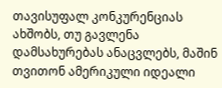თავისუფალ კონკურენციას ახშობს, თუ გავლენა დამსახურებას ანაცვლებს, მაშინ თვითონ ამერიკული იდეალი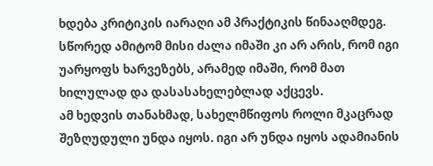ხდება კრიტიკის იარაღი ამ პრაქტიკის წინააღმდეგ. სწორედ ამიტომ მისი ძალა იმაში კი არ არის, რომ იგი უარყოფს ხარვეზებს, არამედ იმაში, რომ მათ ხილულად და დასასახელებლად აქცევს.
ამ ხედვის თანახმად, სახელმწიფოს როლი მკაცრად შეზღუდული უნდა იყოს. იგი არ უნდა იყოს ადამიანის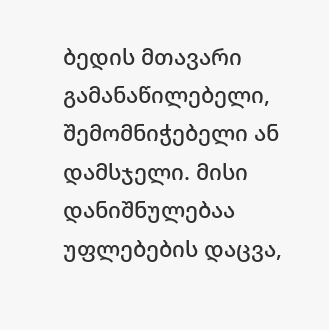ბედის მთავარი გამანაწილებელი, შემომნიჭებელი ან დამსჯელი. მისი დანიშნულებაა უფლებების დაცვა,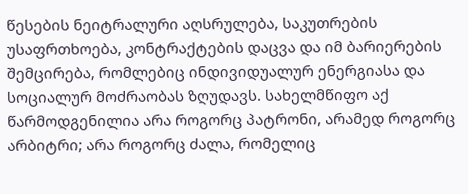წესების ნეიტრალური აღსრულება, საკუთრების უსაფრთხოება, კონტრაქტების დაცვა და იმ ბარიერების შემცირება, რომლებიც ინდივიდუალურ ენერგიასა და სოციალურ მოძრაობას ზღუდავს. სახელმწიფო აქ წარმოდგენილია არა როგორც პატრონი, არამედ როგორც არბიტრი; არა როგორც ძალა, რომელიც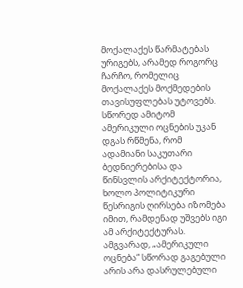მოქალაქეს წარმატებას ურიგებს, არამედ როგორც ჩარჩო, რომელიც მოქალაქეს მოქმედების თავისუფლებას უტოვებს. სწორედ ამიტომ ამერიკული ოცნების უკან დგას რწმენა, რომ ადამიანი საკუთარი ბედნიერებისა და წინსვლის არქიტექტორია, ხოლო პოლიტიკური წესრიგის ღირსება იზომება იმით, რამდენად უშვებს იგი ამ არქიტექტურას.
ამგვარად, „ამერიკული ოცნება“ სწორად გაგებული არის არა დასრულებული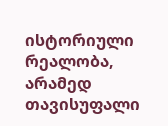ისტორიული რეალობა, არამედ თავისუფალი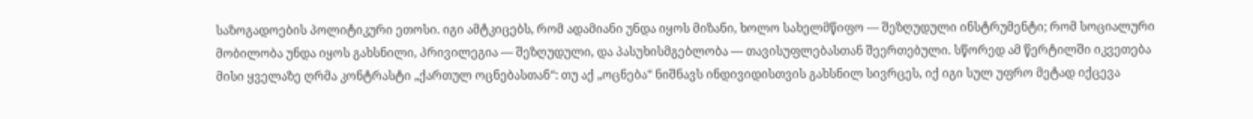საზოგადოების პოლიტიკური ეთოსი. იგი ამტკიცებს, რომ ადამიანი უნდა იყოს მიზანი, ხოლო სახელმწიფო — შეზღუდული ინსტრუმენტი; რომ სოციალური მობილობა უნდა იყოს გახსნილი, პრივილეგია — შეზღუდული, და პასუხისმგებლობა — თავისუფლებასთან შეერთებული. სწორედ ამ წერტილში იკვეთება მისი ყველაზე ღრმა კონტრასტი „ქართულ ოცნებასთან“: თუ აქ „ოცნება“ ნიშნავს ინდივიდისთვის გახსნილ სივრცეს, იქ იგი სულ უფრო მეტად იქცევა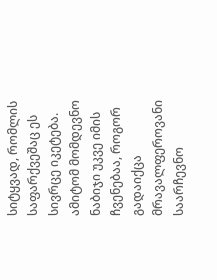სიტყვად, რომლის საფარქვეშაც ეს სივრცე იკეტება. ამიტომ მომდევნო ნაბიჯი უკვე იმის ჩვენებაა, როგორ გადაიქცა მრავალფეროვანი საარჩევნო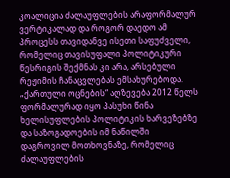კოალიცია ძალაუფლების არაფორმალურ ვერტიკალად და როგორ დაედო ამ პროცესს თავიდანვე ისეთი საფუძველი, რომელიც თავისუფალი პოლიტიკური წესრიგის შექმნას კი არა, არსებული რეჟიმის ჩანაცვლებას ემსახურებოდა.
„ქართული ოცნების“ აღზევება 2012 წელს ფორმალურად იყო პასუხი წინა ხელისუფლების პოლიტიკის ხარვეზებზე და საზოგადოების იმ ნაწილში დაგროვილ მოთხოვნაზე, რომელიც ძალაუფლების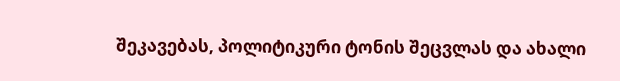შეკავებას, პოლიტიკური ტონის შეცვლას და ახალი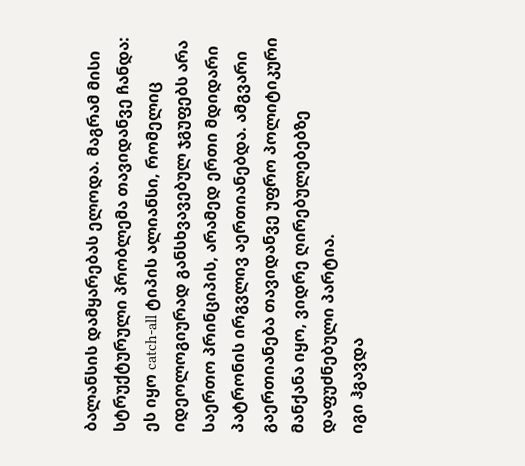ბალანსის დამყარებას ელოდა. მაგრამ მისი სტრუქტურული პრობლემა თავიდანვე ჩანდა: ეს იყო catch-all ტიპის ალიანსი, რომელიც იდეოლოგიურად განსხვავებულ ჯგუფებს არა საერთო პრინციპის, არამედ ერთი მდიდარი პატრონის ირგვლივ აერთიანებდა. ამგვარი გაერთიანება თავიდანვე უფრო პოლიტიკური მანქანა იყო, ვიდრე ღირებულებებზე დაფუძნებული პარტია.
იგი ჰგავდა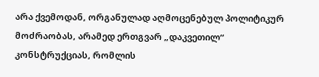არა ქვემოდან, ორგანულად აღმოცენებულ პოლიტიკურ მოძრაობას, არამედ ერთგვარ „დაკვეთილ“ კონსტრუქციას, რომლის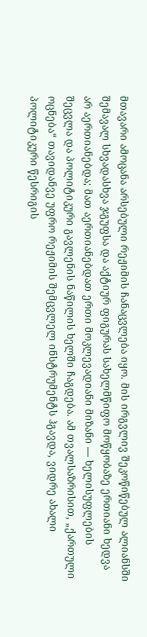მთავარი ამოცანა არსებული რეჟიმის ჩანაცვლება იყო. მის ირგვლივ შეკოწიწებულ ალიანსში შემავალ სხვადასხვა ჯგუფსა და აქტიურ ფიგურას სახელმწიფო მოწყობაზე ერთიანი ხედვა არ აერთიანებდა; მათ აერთიანებდათ ერთი მოკლევადიანი მიზანი — ხელისუფლების შეცვლა და პოლიტიკური გავლენის ნაწილის ხელში ჩაგდება. ამ თვალსაზრისით, „ქართული ოცნება“ თავიდანვე უფრო რეჟიმის შემცვლელ ინსტრუმენტს ჰგავდა, ვიდრე ახალი პოლიტიკური წესრიგის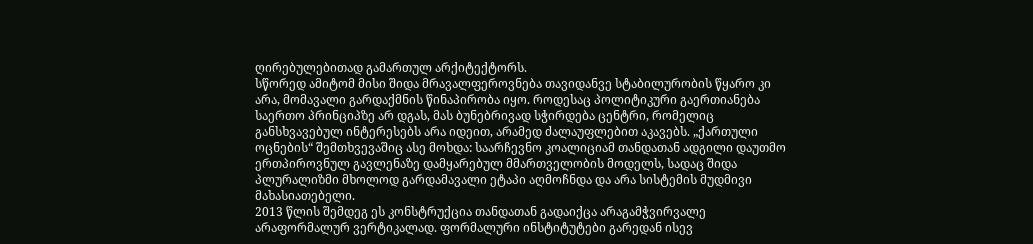ღირებულებითად გამართულ არქიტექტორს.
სწორედ ამიტომ მისი შიდა მრავალფეროვნება თავიდანვე სტაბილურობის წყარო კი არა, მომავალი გარდაქმნის წინაპირობა იყო. როდესაც პოლიტიკური გაერთიანება საერთო პრინციპზე არ დგას, მას ბუნებრივად სჭირდება ცენტრი, რომელიც განსხვავებულ ინტერესებს არა იდეით, არამედ ძალაუფლებით აკავებს. „ქართული ოცნების“ შემთხვევაშიც ასე მოხდა: საარჩევნო კოალიციამ თანდათან ადგილი დაუთმო ერთპიროვნულ გავლენაზე დამყარებულ მმართველობის მოდელს, სადაც შიდა პლურალიზმი მხოლოდ გარდამავალი ეტაპი აღმოჩნდა და არა სისტემის მუდმივი მახასიათებელი.
2013 წლის შემდეგ ეს კონსტრუქცია თანდათან გადაიქცა არაგამჭვირვალე არაფორმალურ ვერტიკალად. ფორმალური ინსტიტუტები გარედან ისევ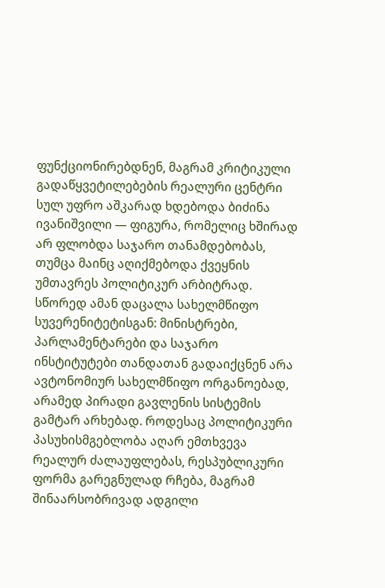ფუნქციონირებდნენ, მაგრამ კრიტიკული გადაწყვეტილებების რეალური ცენტრი სულ უფრო აშკარად ხდებოდა ბიძინა ივანიშვილი — ფიგურა, რომელიც ხშირად არ ფლობდა საჯარო თანამდებობას, თუმცა მაინც აღიქმებოდა ქვეყნის უმთავრეს პოლიტიკურ არბიტრად. სწორედ ამან დაცალა სახელმწიფო სუვერენიტეტისგან: მინისტრები, პარლამენტარები და საჯარო ინსტიტუტები თანდათან გადაიქცნენ არა ავტონომიურ სახელმწიფო ორგანოებად, არამედ პირადი გავლენის სისტემის გამტარ არხებად. როდესაც პოლიტიკური პასუხისმგებლობა აღარ ემთხვევა რეალურ ძალაუფლებას, რესპუბლიკური ფორმა გარეგნულად რჩება, მაგრამ შინაარსობრივად ადგილი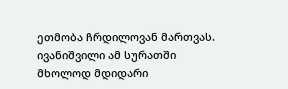ეთმობა ჩრდილოვან მართვას.
ივანიშვილი ამ სურათში მხოლოდ მდიდარი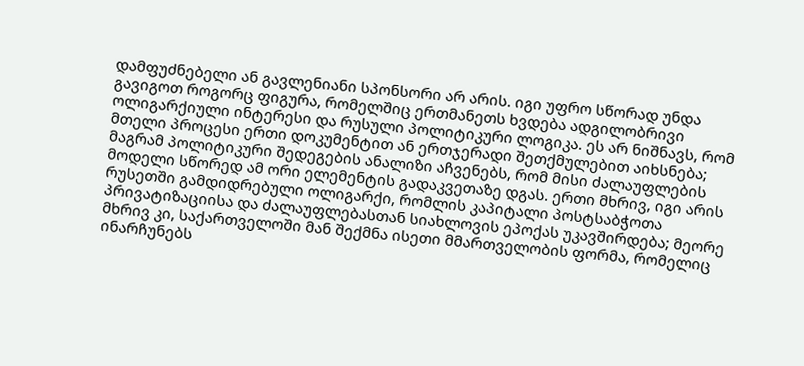დამფუძნებელი ან გავლენიანი სპონსორი არ არის. იგი უფრო სწორად უნდა გავიგოთ როგორც ფიგურა, რომელშიც ერთმანეთს ხვდება ადგილობრივი ოლიგარქიული ინტერესი და რუსული პოლიტიკური ლოგიკა. ეს არ ნიშნავს, რომ მთელი პროცესი ერთი დოკუმენტით ან ერთჯერადი შეთქმულებით აიხსნება; მაგრამ პოლიტიკური შედეგების ანალიზი აჩვენებს, რომ მისი ძალაუფლების მოდელი სწორედ ამ ორი ელემენტის გადაკვეთაზე დგას. ერთი მხრივ, იგი არის რუსეთში გამდიდრებული ოლიგარქი, რომლის კაპიტალი პოსტსაბჭოთა პრივატიზაციისა და ძალაუფლებასთან სიახლოვის ეპოქას უკავშირდება; მეორე მხრივ კი, საქართველოში მან შექმნა ისეთი მმართველობის ფორმა, რომელიც ინარჩუნებს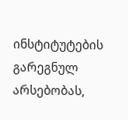ინსტიტუტების გარეგნულ არსებობას,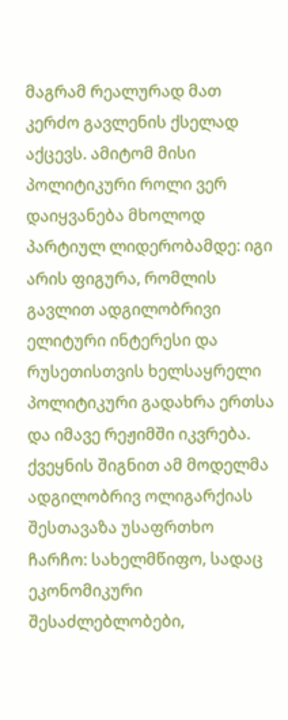მაგრამ რეალურად მათ კერძო გავლენის ქსელად აქცევს. ამიტომ მისი პოლიტიკური როლი ვერ დაიყვანება მხოლოდ პარტიულ ლიდერობამდე: იგი არის ფიგურა, რომლის გავლით ადგილობრივი ელიტური ინტერესი და რუსეთისთვის ხელსაყრელი პოლიტიკური გადახრა ერთსა და იმავე რეჟიმში იკვრება.
ქვეყნის შიგნით ამ მოდელმა ადგილობრივ ოლიგარქიას შესთავაზა უსაფრთხო ჩარჩო: სახელმწიფო, სადაც ეკონომიკური შესაძლებლობები,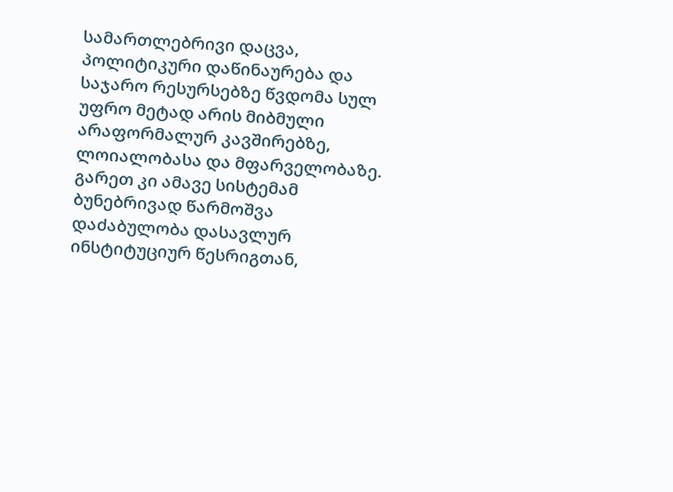სამართლებრივი დაცვა, პოლიტიკური დაწინაურება და საჯარო რესურსებზე წვდომა სულ უფრო მეტად არის მიბმული არაფორმალურ კავშირებზე, ლოიალობასა და მფარველობაზე. გარეთ კი ამავე სისტემამ ბუნებრივად წარმოშვა დაძაბულობა დასავლურ ინსტიტუციურ წესრიგთან,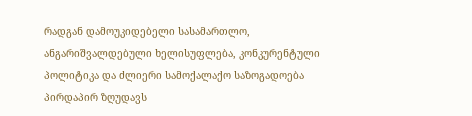რადგან დამოუკიდებელი სასამართლო, ანგარიშვალდებული ხელისუფლება, კონკურენტული პოლიტიკა და ძლიერი სამოქალაქო საზოგადოება პირდაპირ ზღუდავს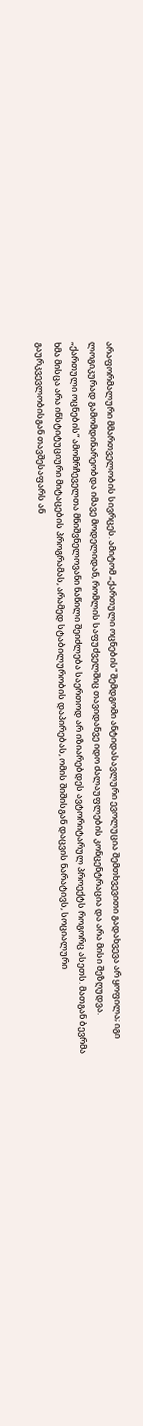არაფორმალური მმართველობის სივრცეს. ამიტომ „ქართული ოცნების“ შემდგომი ანტიდასავლური ევოლუცია შემთხვევითი გადახვევა არ ყოფილა; იგი ლოგიკურად გამომდინარეობდა იმავე მოდელიდან, რომლის საფუძველშიც თავიდანვე იდო ძალაუფლების კონცენტრაცია და არა მისი შეზღუდვა.
„ქართული ოცნების“ ამომრჩეველთა მნიშვნელოვანი ნაწილი შეიძლება საერთოდ არ იზიარებდეს ავტორიტარულ პროექტს როგორც ასეთს. მათგან ბევრმა ხმა მისცა არა ინსტიტუციური მიტაცების პროგრამას, არამედ სტაბილურობის დაპირებას, ომის შიშისგან დაცვის ნარატივს, სოციალური გაურკვევლობისგან თავშესაფარს ან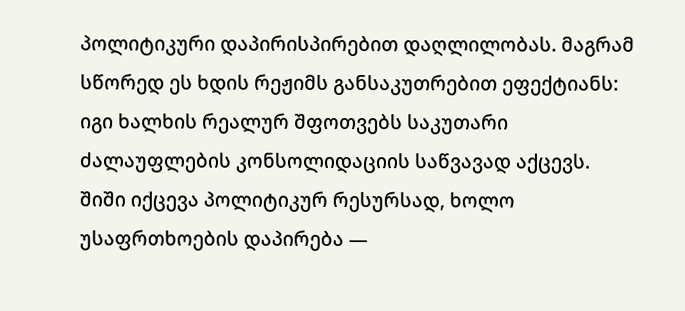პოლიტიკური დაპირისპირებით დაღლილობას. მაგრამ სწორედ ეს ხდის რეჟიმს განსაკუთრებით ეფექტიანს: იგი ხალხის რეალურ შფოთვებს საკუთარი ძალაუფლების კონსოლიდაციის საწვავად აქცევს. შიში იქცევა პოლიტიკურ რესურსად, ხოლო უსაფრთხოების დაპირება —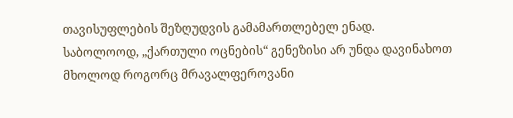თავისუფლების შეზღუდვის გამამართლებელ ენად.
საბოლოოდ, „ქართული ოცნების“ გენეზისი არ უნდა დავინახოთ მხოლოდ როგორც მრავალფეროვანი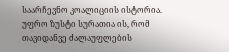საარჩევნო კოალიციის ისტორია. უფრო ზუსტი სურათია ის, რომ თავიდანვე ძალაუფლების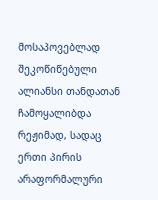მოსაპოვებლად შეკოწიწებული ალიანსი თანდათან ჩამოყალიბდა რეჟიმად, სადაც ერთი პირის არაფორმალური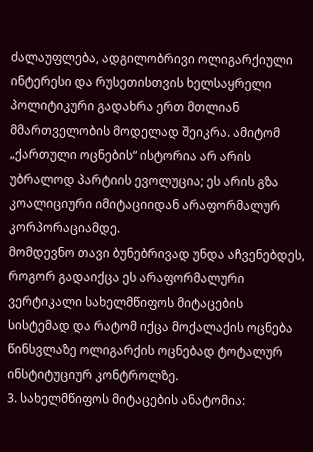ძალაუფლება, ადგილობრივი ოლიგარქიული ინტერესი და რუსეთისთვის ხელსაყრელი პოლიტიკური გადახრა ერთ მთლიან მმართველობის მოდელად შეიკრა. ამიტომ „ქართული ოცნების“ ისტორია არ არის უბრალოდ პარტიის ევოლუცია; ეს არის გზა კოალიციური იმიტაციიდან არაფორმალურ კორპორაციამდე.
მომდევნო თავი ბუნებრივად უნდა აჩვენებდეს, როგორ გადაიქცა ეს არაფორმალური ვერტიკალი სახელმწიფოს მიტაცების სისტემად და რატომ იქცა მოქალაქის ოცნება წინსვლაზე ოლიგარქის ოცნებად ტოტალურ ინსტიტუციურ კონტროლზე.
3. სახელმწიფოს მიტაცების ანატომია: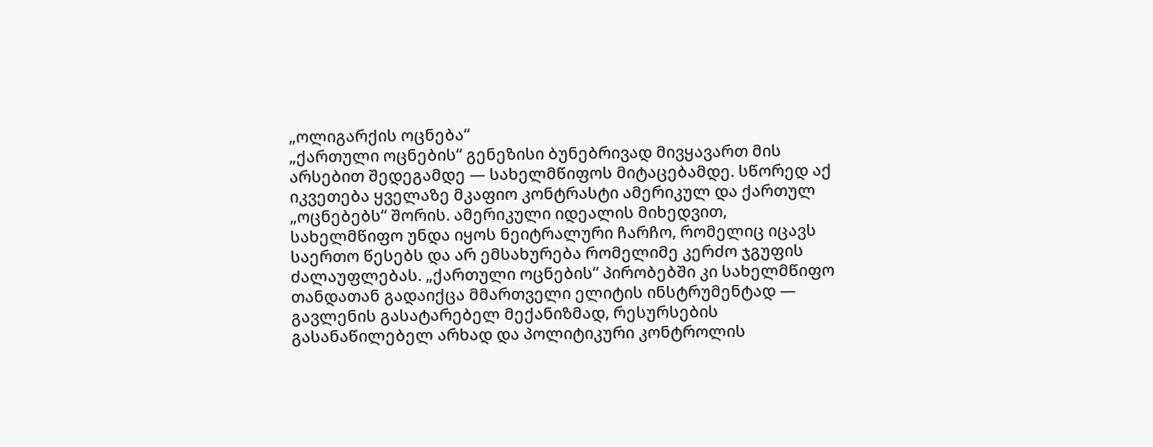„ოლიგარქის ოცნება“
„ქართული ოცნების“ გენეზისი ბუნებრივად მივყავართ მის არსებით შედეგამდე — სახელმწიფოს მიტაცებამდე. სწორედ აქ იკვეთება ყველაზე მკაფიო კონტრასტი ამერიკულ და ქართულ „ოცნებებს“ შორის. ამერიკული იდეალის მიხედვით, სახელმწიფო უნდა იყოს ნეიტრალური ჩარჩო, რომელიც იცავს საერთო წესებს და არ ემსახურება რომელიმე კერძო ჯგუფის ძალაუფლებას. „ქართული ოცნების“ პირობებში კი სახელმწიფო თანდათან გადაიქცა მმართველი ელიტის ინსტრუმენტად — გავლენის გასატარებელ მექანიზმად, რესურსების გასანაწილებელ არხად და პოლიტიკური კონტროლის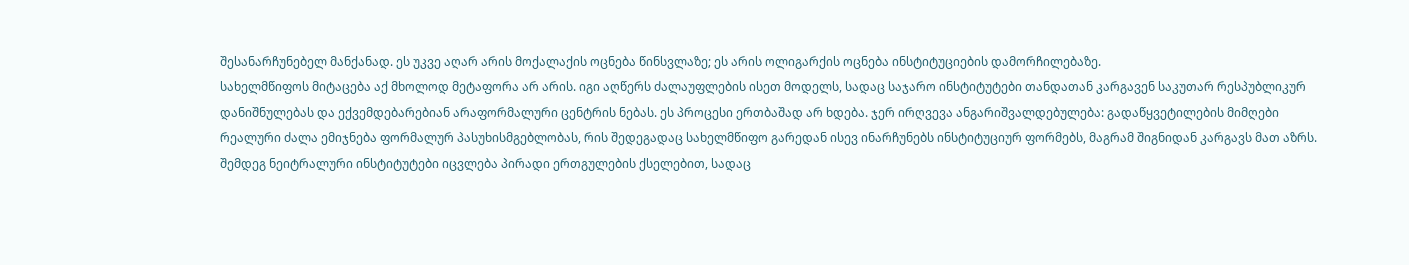შესანარჩუნებელ მანქანად. ეს უკვე აღარ არის მოქალაქის ოცნება წინსვლაზე; ეს არის ოლიგარქის ოცნება ინსტიტუციების დამორჩილებაზე.
სახელმწიფოს მიტაცება აქ მხოლოდ მეტაფორა არ არის. იგი აღწერს ძალაუფლების ისეთ მოდელს, სადაც საჯარო ინსტიტუტები თანდათან კარგავენ საკუთარ რესპუბლიკურ დანიშნულებას და ექვემდებარებიან არაფორმალური ცენტრის ნებას. ეს პროცესი ერთბაშად არ ხდება. ჯერ ირღვევა ანგარიშვალდებულება: გადაწყვეტილების მიმღები რეალური ძალა ემიჯნება ფორმალურ პასუხისმგებლობას, რის შედეგადაც სახელმწიფო გარედან ისევ ინარჩუნებს ინსტიტუციურ ფორმებს, მაგრამ შიგნიდან კარგავს მათ აზრს. შემდეგ ნეიტრალური ინსტიტუტები იცვლება პირადი ერთგულების ქსელებით, სადაც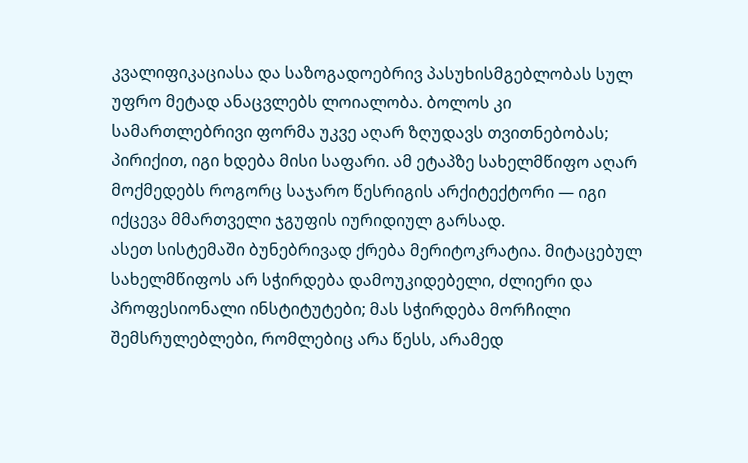კვალიფიკაციასა და საზოგადოებრივ პასუხისმგებლობას სულ უფრო მეტად ანაცვლებს ლოიალობა. ბოლოს კი სამართლებრივი ფორმა უკვე აღარ ზღუდავს თვითნებობას; პირიქით, იგი ხდება მისი საფარი. ამ ეტაპზე სახელმწიფო აღარ მოქმედებს როგორც საჯარო წესრიგის არქიტექტორი — იგი იქცევა მმართველი ჯგუფის იურიდიულ გარსად.
ასეთ სისტემაში ბუნებრივად ქრება მერიტოკრატია. მიტაცებულ სახელმწიფოს არ სჭირდება დამოუკიდებელი, ძლიერი და პროფესიონალი ინსტიტუტები; მას სჭირდება მორჩილი შემსრულებლები, რომლებიც არა წესს, არამედ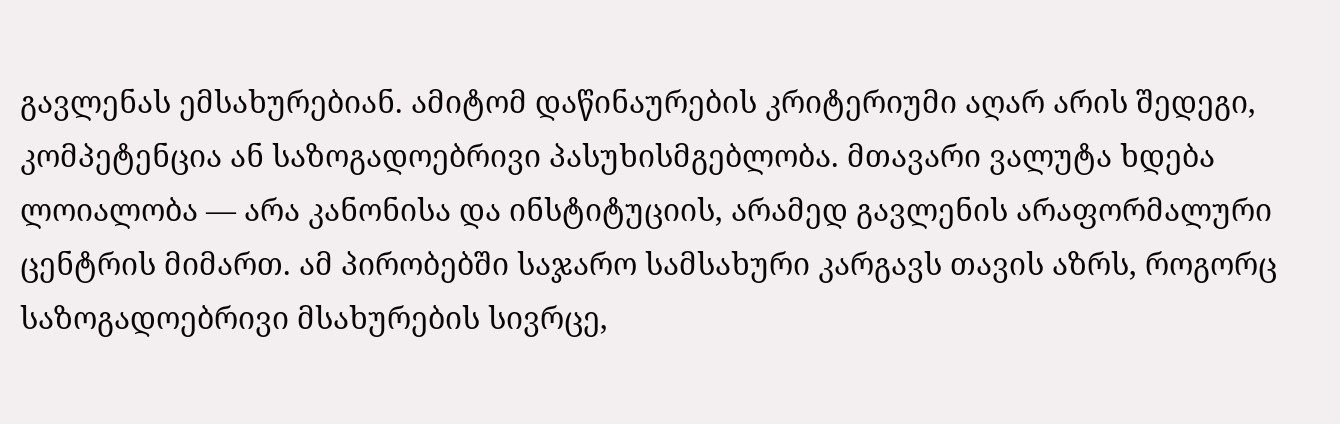გავლენას ემსახურებიან. ამიტომ დაწინაურების კრიტერიუმი აღარ არის შედეგი, კომპეტენცია ან საზოგადოებრივი პასუხისმგებლობა. მთავარი ვალუტა ხდება ლოიალობა — არა კანონისა და ინსტიტუციის, არამედ გავლენის არაფორმალური ცენტრის მიმართ. ამ პირობებში საჯარო სამსახური კარგავს თავის აზრს, როგორც საზოგადოებრივი მსახურების სივრცე,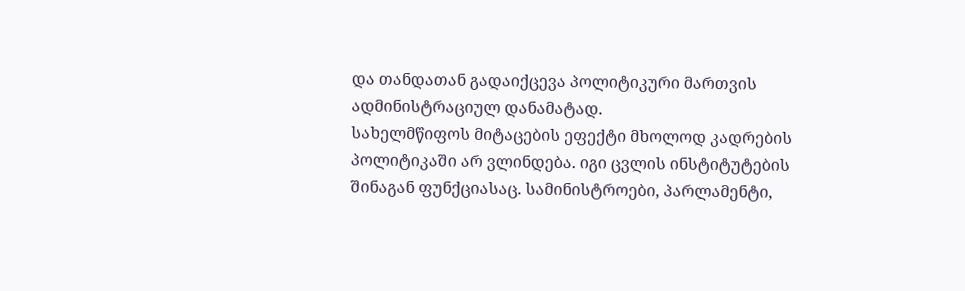და თანდათან გადაიქცევა პოლიტიკური მართვის ადმინისტრაციულ დანამატად.
სახელმწიფოს მიტაცების ეფექტი მხოლოდ კადრების პოლიტიკაში არ ვლინდება. იგი ცვლის ინსტიტუტების შინაგან ფუნქციასაც. სამინისტროები, პარლამენტი,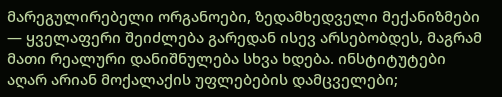მარეგულირებელი ორგანოები, ზედამხედველი მექანიზმები — ყველაფერი შეიძლება გარედან ისევ არსებობდეს, მაგრამ მათი რეალური დანიშნულება სხვა ხდება. ინსტიტუტები აღარ არიან მოქალაქის უფლებების დამცველები;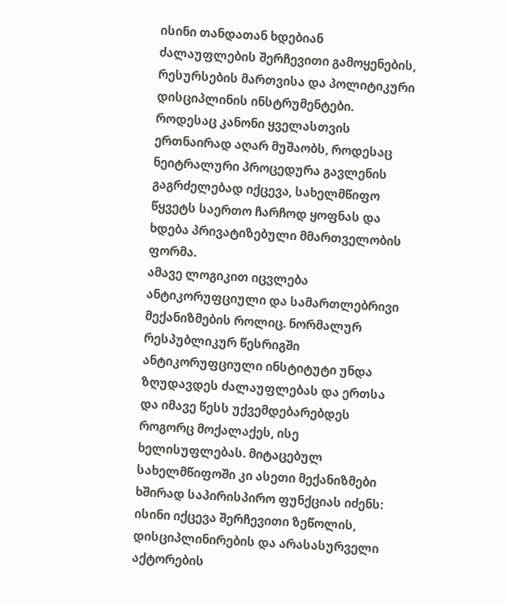ისინი თანდათან ხდებიან ძალაუფლების შერჩევითი გამოყენების, რესურსების მართვისა და პოლიტიკური დისციპლინის ინსტრუმენტები. როდესაც კანონი ყველასთვის ერთნაირად აღარ მუშაობს, როდესაც ნეიტრალური პროცედურა გავლენის გაგრძელებად იქცევა, სახელმწიფო წყვეტს საერთო ჩარჩოდ ყოფნას და ხდება პრივატიზებული მმართველობის ფორმა.
ამავე ლოგიკით იცვლება ანტიკორუფციული და სამართლებრივი მექანიზმების როლიც. ნორმალურ რესპუბლიკურ წესრიგში ანტიკორუფციული ინსტიტუტი უნდა ზღუდავდეს ძალაუფლებას და ერთსა და იმავე წესს უქვემდებარებდეს როგორც მოქალაქეს, ისე ხელისუფლებას. მიტაცებულ სახელმწიფოში კი ასეთი მექანიზმები ხშირად საპირისპირო ფუნქციას იძენს: ისინი იქცევა შერჩევითი ზეწოლის, დისციპლინირების და არასასურველი აქტორების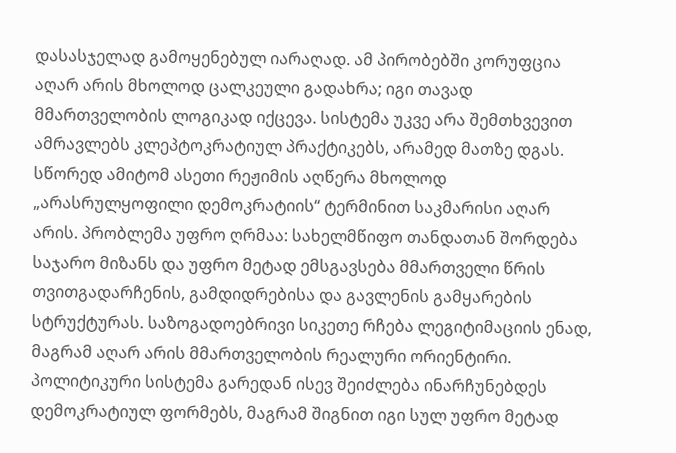დასასჯელად გამოყენებულ იარაღად. ამ პირობებში კორუფცია აღარ არის მხოლოდ ცალკეული გადახრა; იგი თავად მმართველობის ლოგიკად იქცევა. სისტემა უკვე არა შემთხვევით ამრავლებს კლეპტოკრატიულ პრაქტიკებს, არამედ მათზე დგას.
სწორედ ამიტომ ასეთი რეჟიმის აღწერა მხოლოდ „არასრულყოფილი დემოკრატიის“ ტერმინით საკმარისი აღარ არის. პრობლემა უფრო ღრმაა: სახელმწიფო თანდათან შორდება საჯარო მიზანს და უფრო მეტად ემსგავსება მმართველი წრის თვითგადარჩენის, გამდიდრებისა და გავლენის გამყარების სტრუქტურას. საზოგადოებრივი სიკეთე რჩება ლეგიტიმაციის ენად, მაგრამ აღარ არის მმართველობის რეალური ორიენტირი. პოლიტიკური სისტემა გარედან ისევ შეიძლება ინარჩუნებდეს დემოკრატიულ ფორმებს, მაგრამ შიგნით იგი სულ უფრო მეტად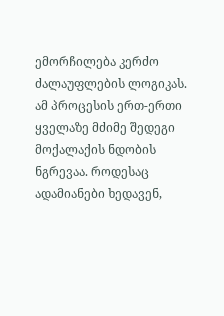ემორჩილება კერძო ძალაუფლების ლოგიკას.
ამ პროცესის ერთ-ერთი ყველაზე მძიმე შედეგი მოქალაქის ნდობის ნგრევაა. როდესაც ადამიანები ხედავენ,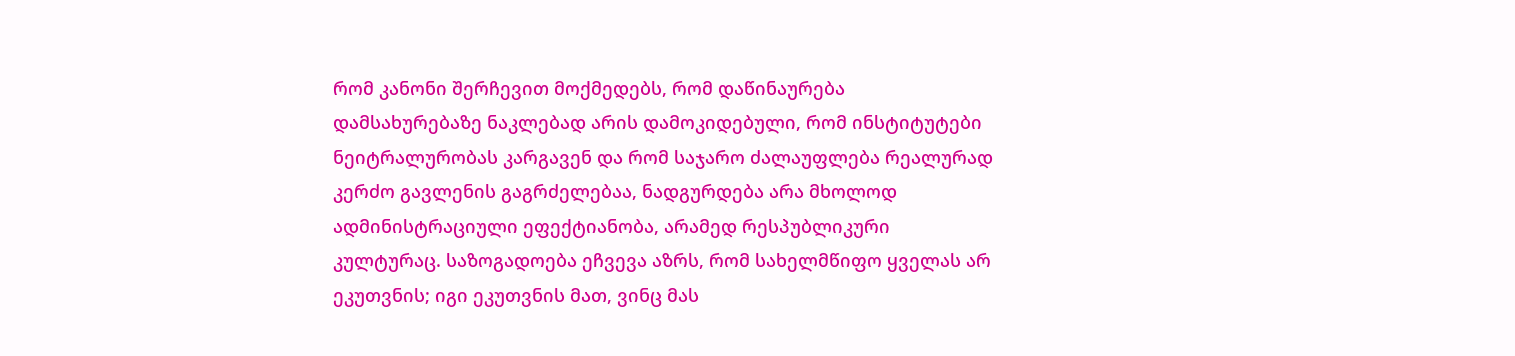რომ კანონი შერჩევით მოქმედებს, რომ დაწინაურება დამსახურებაზე ნაკლებად არის დამოკიდებული, რომ ინსტიტუტები ნეიტრალურობას კარგავენ და რომ საჯარო ძალაუფლება რეალურად კერძო გავლენის გაგრძელებაა, ნადგურდება არა მხოლოდ ადმინისტრაციული ეფექტიანობა, არამედ რესპუბლიკური კულტურაც. საზოგადოება ეჩვევა აზრს, რომ სახელმწიფო ყველას არ ეკუთვნის; იგი ეკუთვნის მათ, ვინც მას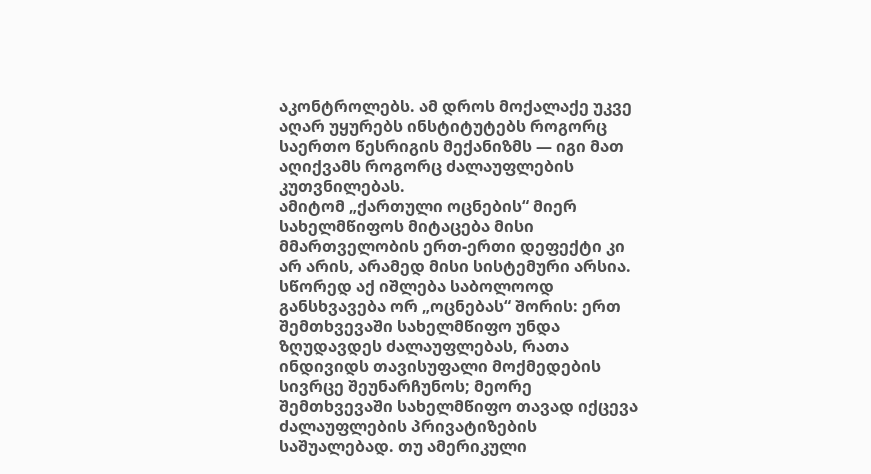აკონტროლებს. ამ დროს მოქალაქე უკვე აღარ უყურებს ინსტიტუტებს როგორც საერთო წესრიგის მექანიზმს — იგი მათ აღიქვამს როგორც ძალაუფლების კუთვნილებას.
ამიტომ „ქართული ოცნების“ მიერ სახელმწიფოს მიტაცება მისი მმართველობის ერთ-ერთი დეფექტი კი არ არის, არამედ მისი სისტემური არსია. სწორედ აქ იშლება საბოლოოდ განსხვავება ორ „ოცნებას“ შორის: ერთ შემთხვევაში სახელმწიფო უნდა ზღუდავდეს ძალაუფლებას, რათა ინდივიდს თავისუფალი მოქმედების სივრცე შეუნარჩუნოს; მეორე შემთხვევაში სახელმწიფო თავად იქცევა ძალაუფლების პრივატიზების საშუალებად. თუ ამერიკული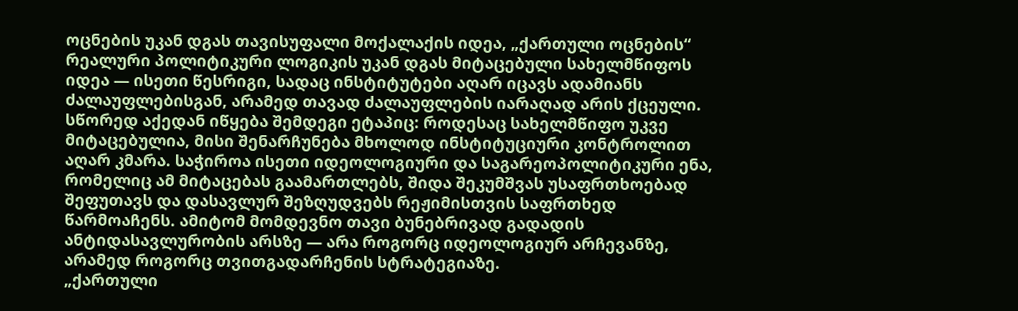ოცნების უკან დგას თავისუფალი მოქალაქის იდეა, „ქართული ოცნების“ რეალური პოლიტიკური ლოგიკის უკან დგას მიტაცებული სახელმწიფოს იდეა — ისეთი წესრიგი, სადაც ინსტიტუტები აღარ იცავს ადამიანს ძალაუფლებისგან, არამედ თავად ძალაუფლების იარაღად არის ქცეული.
სწორედ აქედან იწყება შემდეგი ეტაპიც: როდესაც სახელმწიფო უკვე მიტაცებულია, მისი შენარჩუნება მხოლოდ ინსტიტუციური კონტროლით აღარ კმარა. საჭიროა ისეთი იდეოლოგიური და საგარეოპოლიტიკური ენა, რომელიც ამ მიტაცებას გაამართლებს, შიდა შეკუმშვას უსაფრთხოებად შეფუთავს და დასავლურ შეზღუდვებს რეჟიმისთვის საფრთხედ წარმოაჩენს. ამიტომ მომდევნო თავი ბუნებრივად გადადის ანტიდასავლურობის არსზე — არა როგორც იდეოლოგიურ არჩევანზე, არამედ როგორც თვითგადარჩენის სტრატეგიაზე.
„ქართული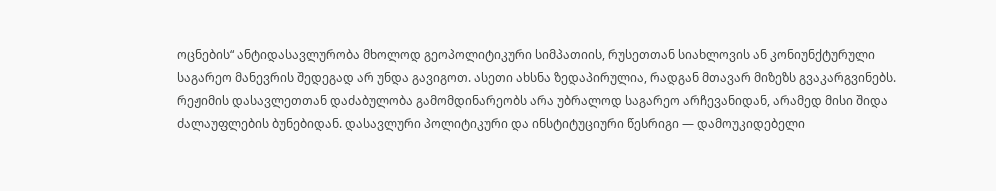ოცნების“ ანტიდასავლურობა მხოლოდ გეოპოლიტიკური სიმპათიის, რუსეთთან სიახლოვის ან კონიუნქტურული საგარეო მანევრის შედეგად არ უნდა გავიგოთ. ასეთი ახსნა ზედაპირულია, რადგან მთავარ მიზეზს გვაკარგვინებს. რეჟიმის დასავლეთთან დაძაბულობა გამომდინარეობს არა უბრალოდ საგარეო არჩევანიდან, არამედ მისი შიდა ძალაუფლების ბუნებიდან. დასავლური პოლიტიკური და ინსტიტუციური წესრიგი — დამოუკიდებელი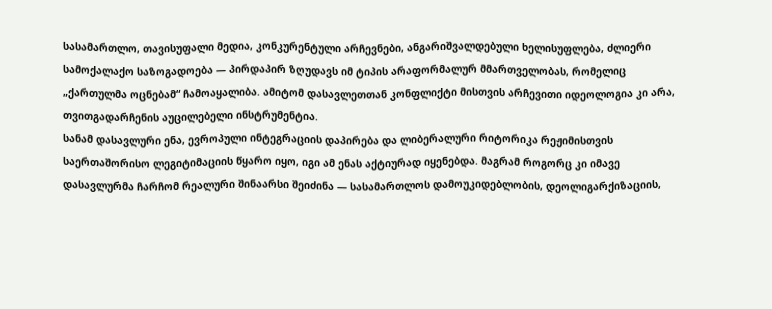სასამართლო, თავისუფალი მედია, კონკურენტული არჩევნები, ანგარიშვალდებული ხელისუფლება, ძლიერი სამოქალაქო საზოგადოება — პირდაპირ ზღუდავს იმ ტიპის არაფორმალურ მმართველობას, რომელიც „ქართულმა ოცნებამ“ ჩამოაყალიბა. ამიტომ დასავლეთთან კონფლიქტი მისთვის არჩევითი იდეოლოგია კი არა, თვითგადარჩენის აუცილებელი ინსტრუმენტია.
სანამ დასავლური ენა, ევროპული ინტეგრაციის დაპირება და ლიბერალური რიტორიკა რეჟიმისთვის საერთაშორისო ლეგიტიმაციის წყარო იყო, იგი ამ ენას აქტიურად იყენებდა. მაგრამ როგორც კი იმავე დასავლურმა ჩარჩომ რეალური შინაარსი შეიძინა — სასამართლოს დამოუკიდებლობის, დეოლიგარქიზაციის,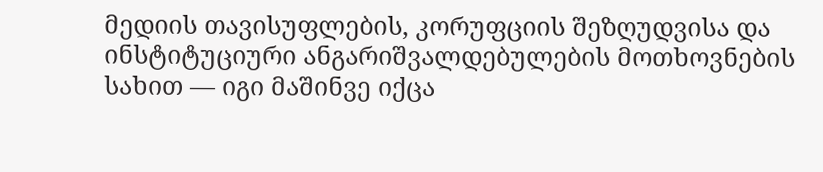მედიის თავისუფლების, კორუფციის შეზღუდვისა და ინსტიტუციური ანგარიშვალდებულების მოთხოვნების სახით — იგი მაშინვე იქცა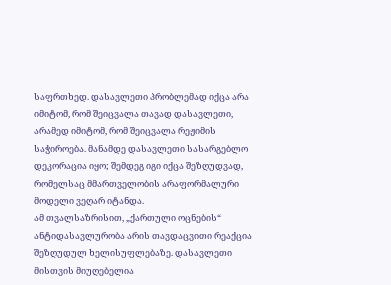საფრთხედ. დასავლეთი პრობლემად იქცა არა იმიტომ, რომ შეიცვალა თავად დასავლეთი, არამედ იმიტომ, რომ შეიცვალა რეჟიმის საჭიროება. მანამდე დასავლეთი სასარგებლო დეკორაცია იყო; შემდეგ იგი იქცა შეზღუდვად, რომელსაც მმართველობის არაფორმალური მოდელი ვეღარ იტანდა.
ამ თვალსაზრისით, „ქართული ოცნების“ ანტიდასავლურობა არის თავდაცვითი რეაქცია შეზღუდულ ხელისუფლებაზე. დასავლეთი მისთვის მიუღებელია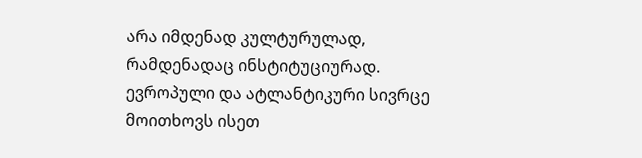არა იმდენად კულტურულად, რამდენადაც ინსტიტუციურად. ევროპული და ატლანტიკური სივრცე მოითხოვს ისეთ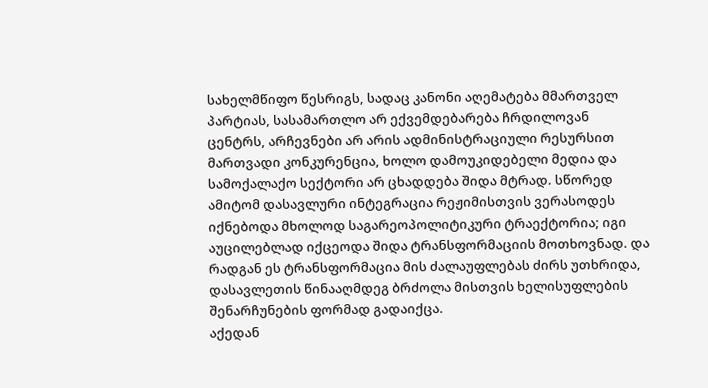სახელმწიფო წესრიგს, სადაც კანონი აღემატება მმართველ პარტიას, სასამართლო არ ექვემდებარება ჩრდილოვან ცენტრს, არჩევნები არ არის ადმინისტრაციული რესურსით მართვადი კონკურენცია, ხოლო დამოუკიდებელი მედია და სამოქალაქო სექტორი არ ცხადდება შიდა მტრად. სწორედ ამიტომ დასავლური ინტეგრაცია რეჟიმისთვის ვერასოდეს იქნებოდა მხოლოდ საგარეოპოლიტიკური ტრაექტორია; იგი აუცილებლად იქცეოდა შიდა ტრანსფორმაციის მოთხოვნად. და რადგან ეს ტრანსფორმაცია მის ძალაუფლებას ძირს უთხრიდა, დასავლეთის წინააღმდეგ ბრძოლა მისთვის ხელისუფლების შენარჩუნების ფორმად გადაიქცა.
აქედან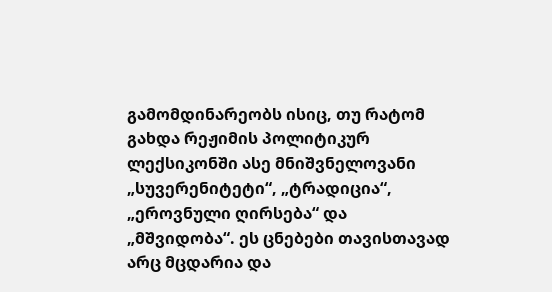გამომდინარეობს ისიც, თუ რატომ გახდა რეჟიმის პოლიტიკურ ლექსიკონში ასე მნიშვნელოვანი „სუვერენიტეტი“, „ტრადიცია“, „ეროვნული ღირსება“ და „მშვიდობა“. ეს ცნებები თავისთავად არც მცდარია და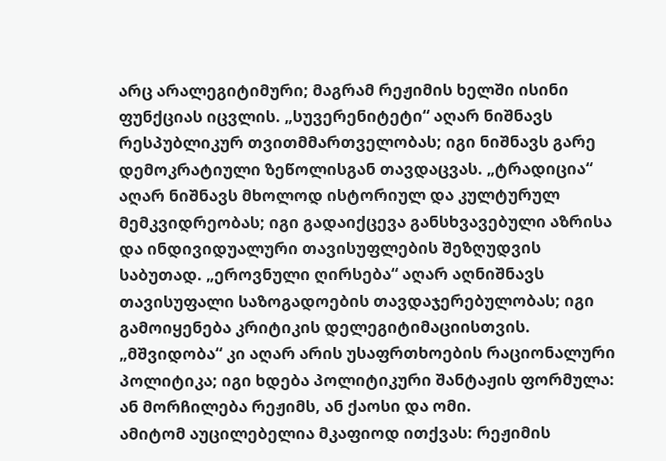არც არალეგიტიმური; მაგრამ რეჟიმის ხელში ისინი ფუნქციას იცვლის. „სუვერენიტეტი“ აღარ ნიშნავს რესპუბლიკურ თვითმმართველობას; იგი ნიშნავს გარე დემოკრატიული ზეწოლისგან თავდაცვას. „ტრადიცია“ აღარ ნიშნავს მხოლოდ ისტორიულ და კულტურულ მემკვიდრეობას; იგი გადაიქცევა განსხვავებული აზრისა და ინდივიდუალური თავისუფლების შეზღუდვის საბუთად. „ეროვნული ღირსება“ აღარ აღნიშნავს თავისუფალი საზოგადოების თავდაჯერებულობას; იგი გამოიყენება კრიტიკის დელეგიტიმაციისთვის. „მშვიდობა“ კი აღარ არის უსაფრთხოების რაციონალური პოლიტიკა; იგი ხდება პოლიტიკური შანტაჟის ფორმულა: ან მორჩილება რეჟიმს, ან ქაოსი და ომი.
ამიტომ აუცილებელია მკაფიოდ ითქვას: რეჟიმის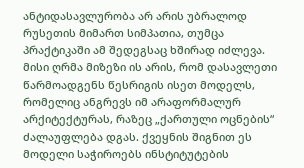ანტიდასავლურობა არ არის უბრალოდ რუსეთის მიმართ სიმპათია, თუმცა პრაქტიკაში ამ შედეგსაც ხშირად იძლევა. მისი ღრმა მიზეზი ის არის, რომ დასავლეთი წარმოადგენს წესრიგის ისეთ მოდელს, რომელიც ანგრევს იმ არაფორმალურ არქიტექტურას, რაზეც „ქართული ოცნების“ ძალაუფლება დგას. ქვეყნის შიგნით ეს მოდელი საჭიროებს ინსტიტუტების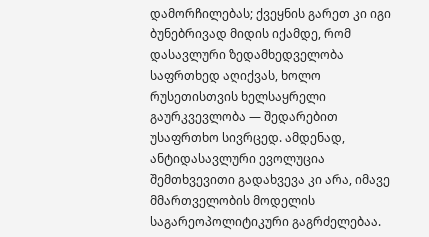დამორჩილებას; ქვეყნის გარეთ კი იგი ბუნებრივად მიდის იქამდე, რომ დასავლური ზედამხედველობა საფრთხედ აღიქვას, ხოლო რუსეთისთვის ხელსაყრელი გაურკვევლობა — შედარებით უსაფრთხო სივრცედ. ამდენად, ანტიდასავლური ევოლუცია შემთხვევითი გადახვევა კი არა, იმავე მმართველობის მოდელის საგარეოპოლიტიკური გაგრძელებაა.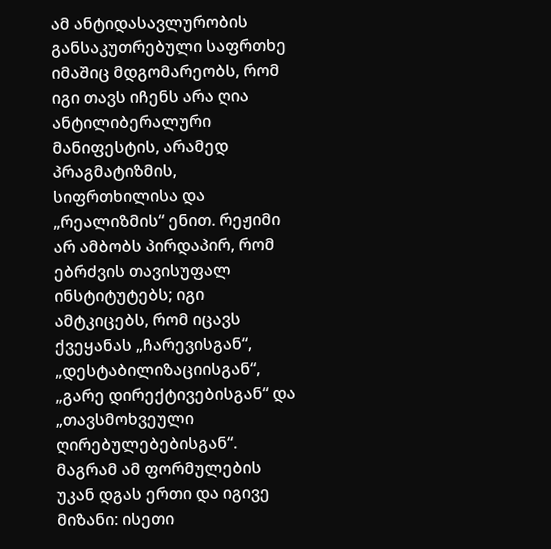ამ ანტიდასავლურობის განსაკუთრებული საფრთხე იმაშიც მდგომარეობს, რომ იგი თავს იჩენს არა ღია ანტილიბერალური მანიფესტის, არამედ პრაგმატიზმის, სიფრთხილისა და „რეალიზმის“ ენით. რეჟიმი არ ამბობს პირდაპირ, რომ ებრძვის თავისუფალ ინსტიტუტებს; იგი ამტკიცებს, რომ იცავს ქვეყანას „ჩარევისგან“, „დესტაბილიზაციისგან“, „გარე დირექტივებისგან“ და „თავსმოხვეული ღირებულებებისგან“. მაგრამ ამ ფორმულების უკან დგას ერთი და იგივე მიზანი: ისეთი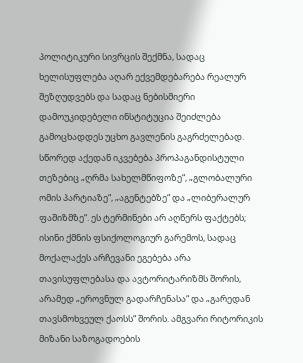პოლიტიკური სივრცის შექმნა, სადაც ხელისუფლება აღარ ექვემდებარება რეალურ შეზღუდვებს და სადაც ნებისმიერი დამოუკიდებელი ინსტიტუცია შეიძლება გამოცხადდეს უცხო გავლენის გაგრძელებად.
სწორედ აქედან იკვებება პროპაგანდისტული თეზებიც „ღრმა სახელმწიფოზე“, „გლობალური ომის პარტიაზე“, „აგენტებზე“ და „ლიბერალურ ფაშიზმზე“. ეს ტერმინები არ აღწერს ფაქტებს; ისინი ქმნის ფსიქოლოგიურ გარემოს, სადაც მოქალაქეს არჩევანი ეგებება არა თავისუფლებასა და ავტორიტარიზმს შორის, არამედ „ეროვნულ გადარჩენასა“ და „გარედან თავსმოხვეულ ქაოსს“ შორის. ამგვარი რიტორიკის მიზანი საზოგადოების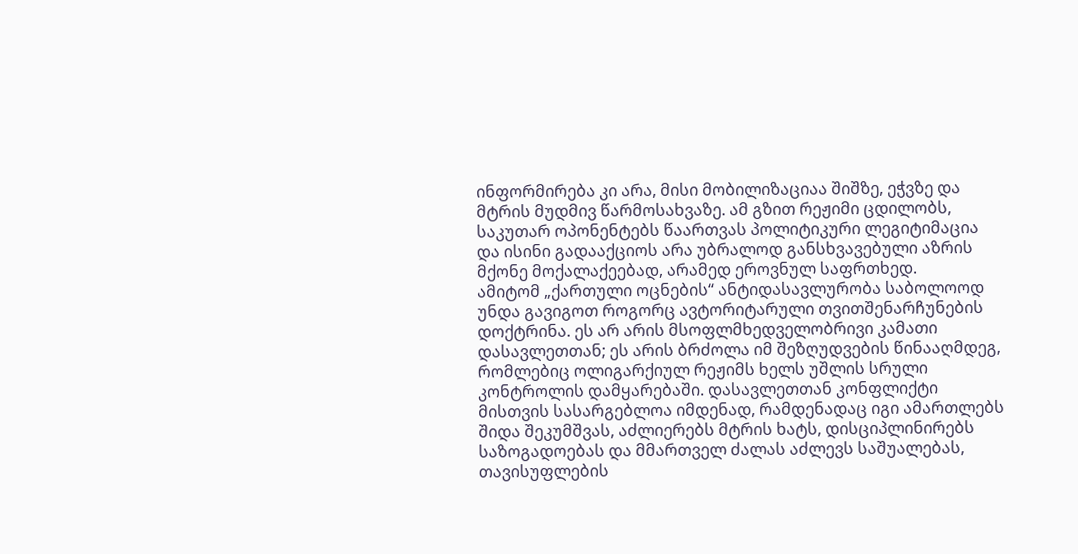ინფორმირება კი არა, მისი მობილიზაციაა შიშზე, ეჭვზე და მტრის მუდმივ წარმოსახვაზე. ამ გზით რეჟიმი ცდილობს, საკუთარ ოპონენტებს წაართვას პოლიტიკური ლეგიტიმაცია და ისინი გადააქციოს არა უბრალოდ განსხვავებული აზრის მქონე მოქალაქეებად, არამედ ეროვნულ საფრთხედ.
ამიტომ „ქართული ოცნების“ ანტიდასავლურობა საბოლოოდ უნდა გავიგოთ როგორც ავტორიტარული თვითშენარჩუნების დოქტრინა. ეს არ არის მსოფლმხედველობრივი კამათი დასავლეთთან; ეს არის ბრძოლა იმ შეზღუდვების წინააღმდეგ, რომლებიც ოლიგარქიულ რეჟიმს ხელს უშლის სრული კონტროლის დამყარებაში. დასავლეთთან კონფლიქტი მისთვის სასარგებლოა იმდენად, რამდენადაც იგი ამართლებს შიდა შეკუმშვას, აძლიერებს მტრის ხატს, დისციპლინირებს საზოგადოებას და მმართველ ძალას აძლევს საშუალებას, თავისუფლების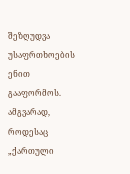შეზღუდვა უსაფრთხოების ენით გააფორმოს.
ამგვარად, როდესაც „ქართული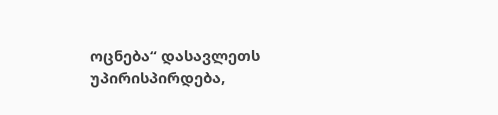ოცნება“ დასავლეთს უპირისპირდება,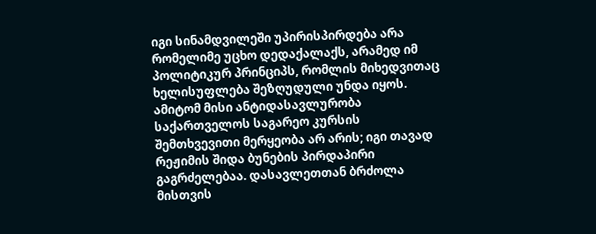იგი სინამდვილეში უპირისპირდება არა რომელიმე უცხო დედაქალაქს, არამედ იმ პოლიტიკურ პრინციპს, რომლის მიხედვითაც ხელისუფლება შეზღუდული უნდა იყოს. ამიტომ მისი ანტიდასავლურობა საქართველოს საგარეო კურსის შემთხვევითი მერყეობა არ არის; იგი თავად რეჟიმის შიდა ბუნების პირდაპირი გაგრძელებაა. დასავლეთთან ბრძოლა მისთვის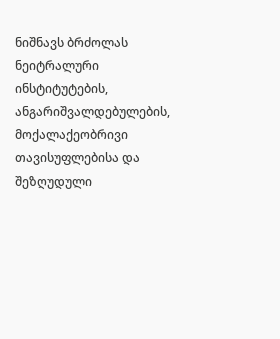ნიშნავს ბრძოლას ნეიტრალური ინსტიტუტების, ანგარიშვალდებულების, მოქალაქეობრივი თავისუფლებისა და შეზღუდული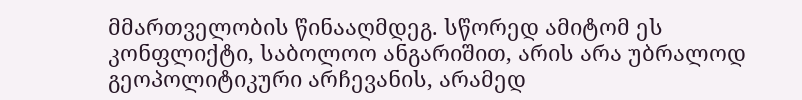მმართველობის წინააღმდეგ. სწორედ ამიტომ ეს კონფლიქტი, საბოლოო ანგარიშით, არის არა უბრალოდ გეოპოლიტიკური არჩევანის, არამედ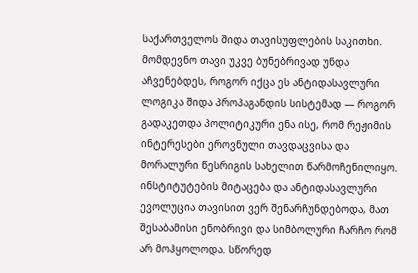საქართველოს შიდა თავისუფლების საკითხი.
მომდევნო თავი უკვე ბუნებრივად უნდა აჩვენებდეს, როგორ იქცა ეს ანტიდასავლური ლოგიკა შიდა პროპაგანდის სისტემად — როგორ გადაკეთდა პოლიტიკური ენა ისე, რომ რეჟიმის ინტერესები ეროვნული თავდაცვისა და მორალური წესრიგის სახელით წარმოჩენილიყო.
ინსტიტუტების მიტაცება და ანტიდასავლური ევოლუცია თავისით ვერ შენარჩუნდებოდა, მათ შესაბამისი ენობრივი და სიმბოლური ჩარჩო რომ არ მოჰყოლოდა. სწორედ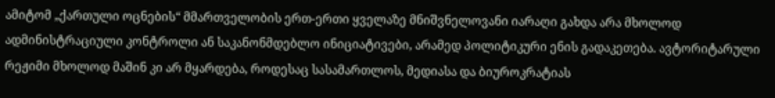ამიტომ „ქართული ოცნების“ მმართველობის ერთ-ერთი ყველაზე მნიშვნელოვანი იარაღი გახდა არა მხოლოდ ადმინისტრაციული კონტროლი ან საკანონმდებლო ინიციატივები, არამედ პოლიტიკური ენის გადაკეთება. ავტორიტარული რეჟიმი მხოლოდ მაშინ კი არ მყარდება, როდესაც სასამართლოს, მედიასა და ბიუროკრატიას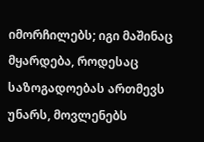იმორჩილებს; იგი მაშინაც მყარდება, როდესაც საზოგადოებას ართმევს უნარს, მოვლენებს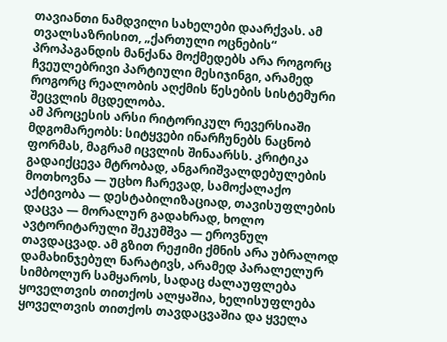თავიანთი ნამდვილი სახელები დაარქვას. ამ თვალსაზრისით, „ქართული ოცნების“ პროპაგანდის მანქანა მოქმედებს არა როგორც ჩვეულებრივი პარტიული მესიჯინგი, არამედ როგორც რეალობის აღქმის წესების სისტემური შეცვლის მცდელობა.
ამ პროცესის არსი რიტორიკულ რევერსიაში მდგომარეობს: სიტყვები ინარჩუნებს ნაცნობ ფორმას, მაგრამ იცვლის შინაარსს. კრიტიკა გადაიქცევა მტრობად, ანგარიშვალდებულების მოთხოვნა — უცხო ჩარევად, სამოქალაქო აქტივობა — დესტაბილიზაციად, თავისუფლების დაცვა — მორალურ გადახრად, ხოლო ავტორიტარული შეკუმშვა — ეროვნულ თავდაცვად. ამ გზით რეჟიმი ქმნის არა უბრალოდ დამახინჯებულ ნარატივს, არამედ პარალელურ სიმბოლურ სამყაროს, სადაც ძალაუფლება ყოველთვის თითქოს ალყაშია, ხელისუფლება ყოველთვის თითქოს თავდაცვაშია და ყველა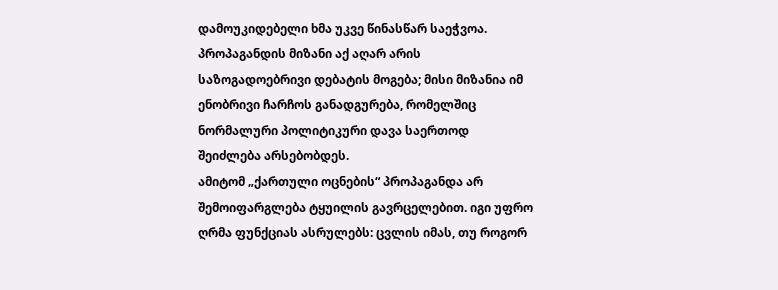დამოუკიდებელი ხმა უკვე წინასწარ საეჭვოა. პროპაგანდის მიზანი აქ აღარ არის საზოგადოებრივი დებატის მოგება; მისი მიზანია იმ ენობრივი ჩარჩოს განადგურება, რომელშიც ნორმალური პოლიტიკური დავა საერთოდ შეიძლება არსებობდეს.
ამიტომ „ქართული ოცნების“ პროპაგანდა არ შემოიფარგლება ტყუილის გავრცელებით. იგი უფრო ღრმა ფუნქციას ასრულებს: ცვლის იმას, თუ როგორ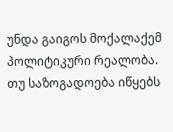უნდა გაიგოს მოქალაქემ პოლიტიკური რეალობა. თუ საზოგადოება იწყებს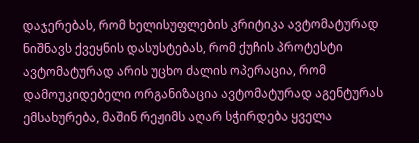დაჯერებას, რომ ხელისუფლების კრიტიკა ავტომატურად ნიშნავს ქვეყნის დასუსტებას, რომ ქუჩის პროტესტი ავტომატურად არის უცხო ძალის ოპერაცია, რომ დამოუკიდებელი ორგანიზაცია ავტომატურად აგენტურას ემსახურება, მაშინ რეჟიმს აღარ სჭირდება ყველა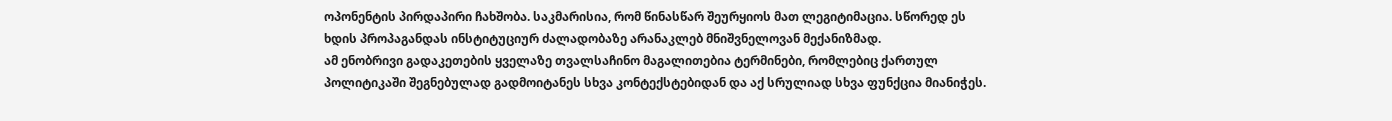ოპონენტის პირდაპირი ჩახშობა. საკმარისია, რომ წინასწარ შეურყიოს მათ ლეგიტიმაცია. სწორედ ეს ხდის პროპაგანდას ინსტიტუციურ ძალადობაზე არანაკლებ მნიშვნელოვან მექანიზმად.
ამ ენობრივი გადაკეთების ყველაზე თვალსაჩინო მაგალითებია ტერმინები, რომლებიც ქართულ პოლიტიკაში შეგნებულად გადმოიტანეს სხვა კონტექსტებიდან და აქ სრულიად სხვა ფუნქცია მიანიჭეს.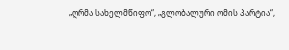„ღრმა სახელმწიფო“, „გლობალური ომის პარტია“,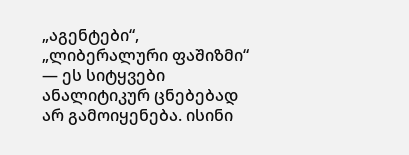„აგენტები“, „ლიბერალური ფაშიზმი“ — ეს სიტყვები ანალიტიკურ ცნებებად არ გამოიყენება. ისინი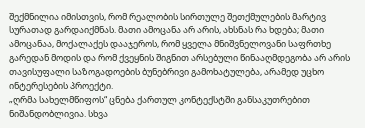შექმნილია იმისთვის, რომ რეალობის სირთულე შეთქმულების მარტივ სურათად გარდაიქმნას. მათი ამოცანა არ არის, ახსნას რა ხდება; მათი ამოცანაა, მოქალაქეს დააჯეროს, რომ ყველა მნიშვნელოვანი საფრთხე გარედან მოდის და რომ ქვეყნის შიგნით არსებული წინააღმდეგობა არ არის თავისუფალი საზოგადოების ბუნებრივი გამოხატულება, არამედ უცხო ინტერესების პროექტი.
„ღრმა სახელმწიფოს“ ცნება ქართულ კონტექსტში განსაკუთრებით ნიშანდობლივია. სხვა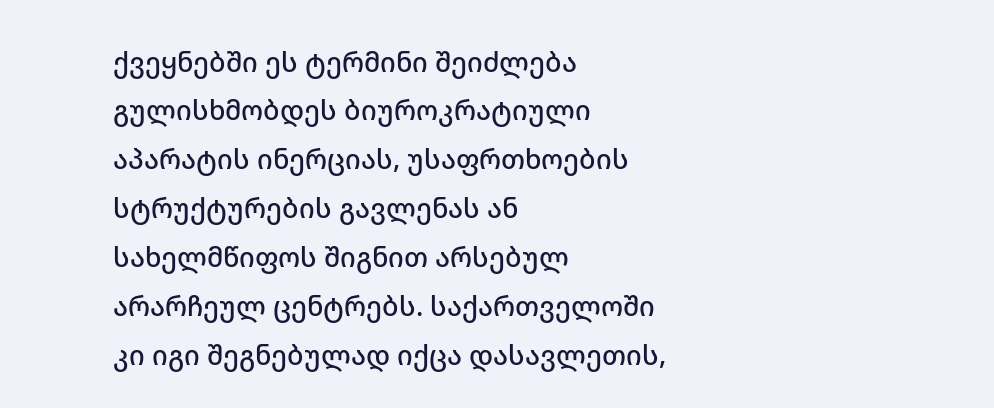ქვეყნებში ეს ტერმინი შეიძლება გულისხმობდეს ბიუროკრატიული აპარატის ინერციას, უსაფრთხოების სტრუქტურების გავლენას ან სახელმწიფოს შიგნით არსებულ არარჩეულ ცენტრებს. საქართველოში კი იგი შეგნებულად იქცა დასავლეთის,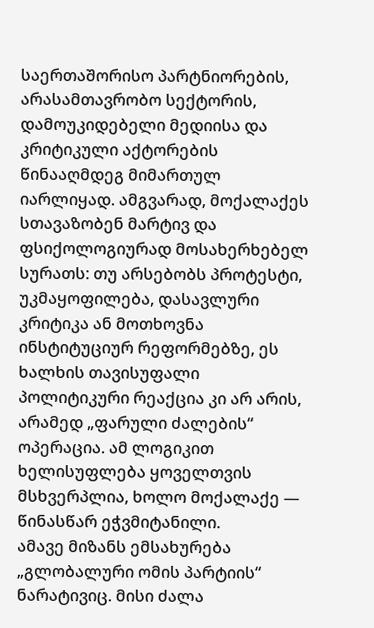საერთაშორისო პარტნიორების, არასამთავრობო სექტორის, დამოუკიდებელი მედიისა და კრიტიკული აქტორების წინააღმდეგ მიმართულ იარლიყად. ამგვარად, მოქალაქეს სთავაზობენ მარტივ და ფსიქოლოგიურად მოსახერხებელ სურათს: თუ არსებობს პროტესტი, უკმაყოფილება, დასავლური კრიტიკა ან მოთხოვნა ინსტიტუციურ რეფორმებზე, ეს ხალხის თავისუფალი პოლიტიკური რეაქცია კი არ არის, არამედ „ფარული ძალების“ ოპერაცია. ამ ლოგიკით ხელისუფლება ყოველთვის მსხვერპლია, ხოლო მოქალაქე — წინასწარ ეჭვმიტანილი.
ამავე მიზანს ემსახურება „გლობალური ომის პარტიის“ ნარატივიც. მისი ძალა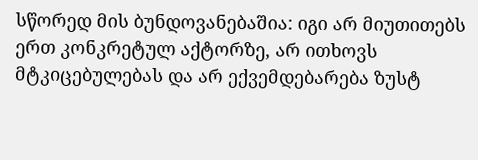სწორედ მის ბუნდოვანებაშია: იგი არ მიუთითებს ერთ კონკრეტულ აქტორზე, არ ითხოვს მტკიცებულებას და არ ექვემდებარება ზუსტ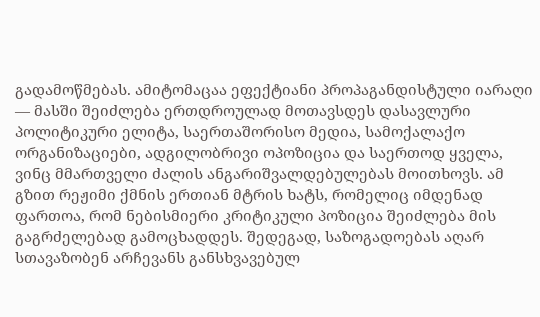გადამოწმებას. ამიტომაცაა ეფექტიანი პროპაგანდისტული იარაღი — მასში შეიძლება ერთდროულად მოთავსდეს დასავლური პოლიტიკური ელიტა, საერთაშორისო მედია, სამოქალაქო ორგანიზაციები, ადგილობრივი ოპოზიცია და საერთოდ ყველა, ვინც მმართველი ძალის ანგარიშვალდებულებას მოითხოვს. ამ გზით რეჟიმი ქმნის ერთიან მტრის ხატს, რომელიც იმდენად ფართოა, რომ ნებისმიერი კრიტიკული პოზიცია შეიძლება მის გაგრძელებად გამოცხადდეს. შედეგად, საზოგადოებას აღარ სთავაზობენ არჩევანს განსხვავებულ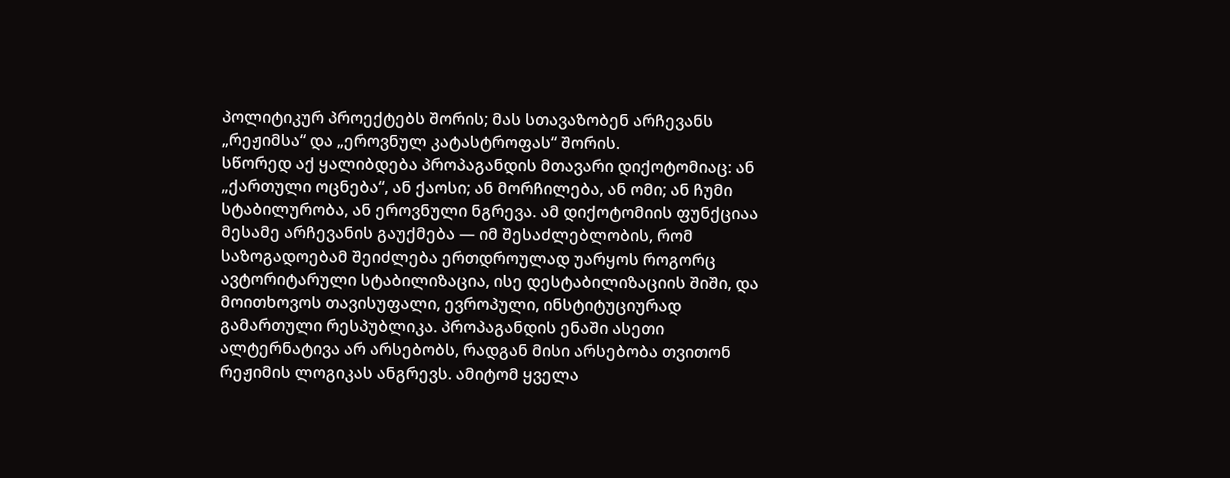პოლიტიკურ პროექტებს შორის; მას სთავაზობენ არჩევანს „რეჟიმსა“ და „ეროვნულ კატასტროფას“ შორის.
სწორედ აქ ყალიბდება პროპაგანდის მთავარი დიქოტომიაც: ან „ქართული ოცნება“, ან ქაოსი; ან მორჩილება, ან ომი; ან ჩუმი სტაბილურობა, ან ეროვნული ნგრევა. ამ დიქოტომიის ფუნქციაა მესამე არჩევანის გაუქმება — იმ შესაძლებლობის, რომ საზოგადოებამ შეიძლება ერთდროულად უარყოს როგორც ავტორიტარული სტაბილიზაცია, ისე დესტაბილიზაციის შიში, და მოითხოვოს თავისუფალი, ევროპული, ინსტიტუციურად გამართული რესპუბლიკა. პროპაგანდის ენაში ასეთი ალტერნატივა არ არსებობს, რადგან მისი არსებობა თვითონ რეჟიმის ლოგიკას ანგრევს. ამიტომ ყველა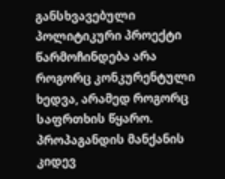განსხვავებული პოლიტიკური პროექტი წარმოჩინდება არა როგორც კონკურენტული ხედვა, არამედ როგორც საფრთხის წყარო.
პროპაგანდის მანქანის კიდევ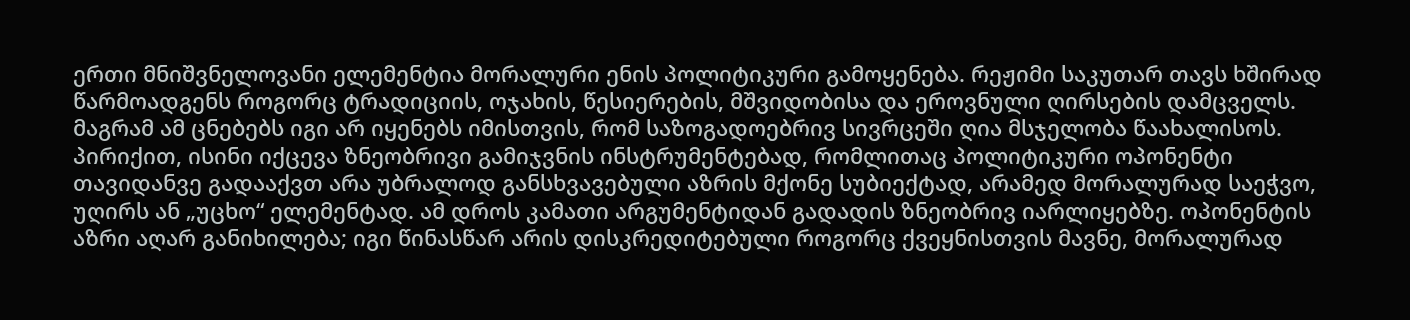ერთი მნიშვნელოვანი ელემენტია მორალური ენის პოლიტიკური გამოყენება. რეჟიმი საკუთარ თავს ხშირად წარმოადგენს როგორც ტრადიციის, ოჯახის, წესიერების, მშვიდობისა და ეროვნული ღირსების დამცველს. მაგრამ ამ ცნებებს იგი არ იყენებს იმისთვის, რომ საზოგადოებრივ სივრცეში ღია მსჯელობა წაახალისოს. პირიქით, ისინი იქცევა ზნეობრივი გამიჯვნის ინსტრუმენტებად, რომლითაც პოლიტიკური ოპონენტი თავიდანვე გადააქვთ არა უბრალოდ განსხვავებული აზრის მქონე სუბიექტად, არამედ მორალურად საეჭვო, უღირს ან „უცხო“ ელემენტად. ამ დროს კამათი არგუმენტიდან გადადის ზნეობრივ იარლიყებზე. ოპონენტის აზრი აღარ განიხილება; იგი წინასწარ არის დისკრედიტებული როგორც ქვეყნისთვის მავნე, მორალურად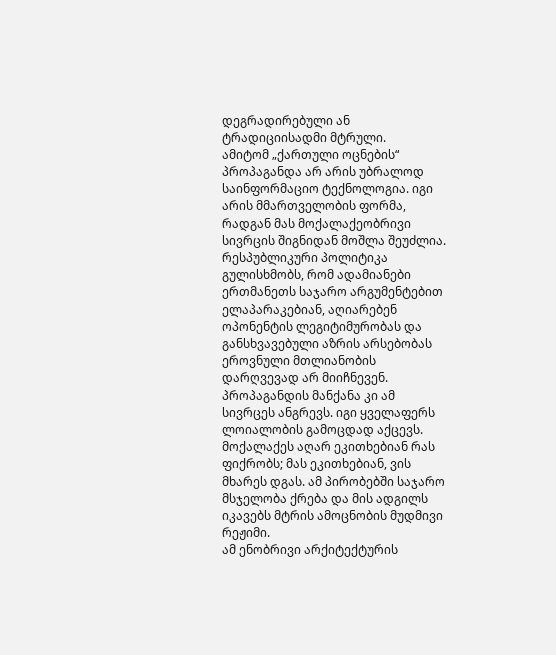დეგრადირებული ან ტრადიციისადმი მტრული.
ამიტომ „ქართული ოცნების“ პროპაგანდა არ არის უბრალოდ საინფორმაციო ტექნოლოგია. იგი არის მმართველობის ფორმა, რადგან მას მოქალაქეობრივი სივრცის შიგნიდან მოშლა შეუძლია. რესპუბლიკური პოლიტიკა გულისხმობს, რომ ადამიანები ერთმანეთს საჯარო არგუმენტებით ელაპარაკებიან, აღიარებენ ოპონენტის ლეგიტიმურობას და განსხვავებული აზრის არსებობას ეროვნული მთლიანობის დარღვევად არ მიიჩნევენ. პროპაგანდის მანქანა კი ამ სივრცეს ანგრევს. იგი ყველაფერს ლოიალობის გამოცდად აქცევს. მოქალაქეს აღარ ეკითხებიან რას ფიქრობს; მას ეკითხებიან, ვის მხარეს დგას. ამ პირობებში საჯარო მსჯელობა ქრება და მის ადგილს იკავებს მტრის ამოცნობის მუდმივი რეჟიმი.
ამ ენობრივი არქიტექტურის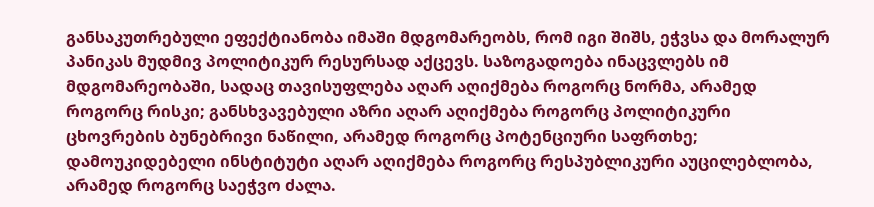განსაკუთრებული ეფექტიანობა იმაში მდგომარეობს, რომ იგი შიშს, ეჭვსა და მორალურ პანიკას მუდმივ პოლიტიკურ რესურსად აქცევს. საზოგადოება ინაცვლებს იმ მდგომარეობაში, სადაც თავისუფლება აღარ აღიქმება როგორც ნორმა, არამედ როგორც რისკი; განსხვავებული აზრი აღარ აღიქმება როგორც პოლიტიკური ცხოვრების ბუნებრივი ნაწილი, არამედ როგორც პოტენციური საფრთხე; დამოუკიდებელი ინსტიტუტი აღარ აღიქმება როგორც რესპუბლიკური აუცილებლობა, არამედ როგორც საეჭვო ძალა.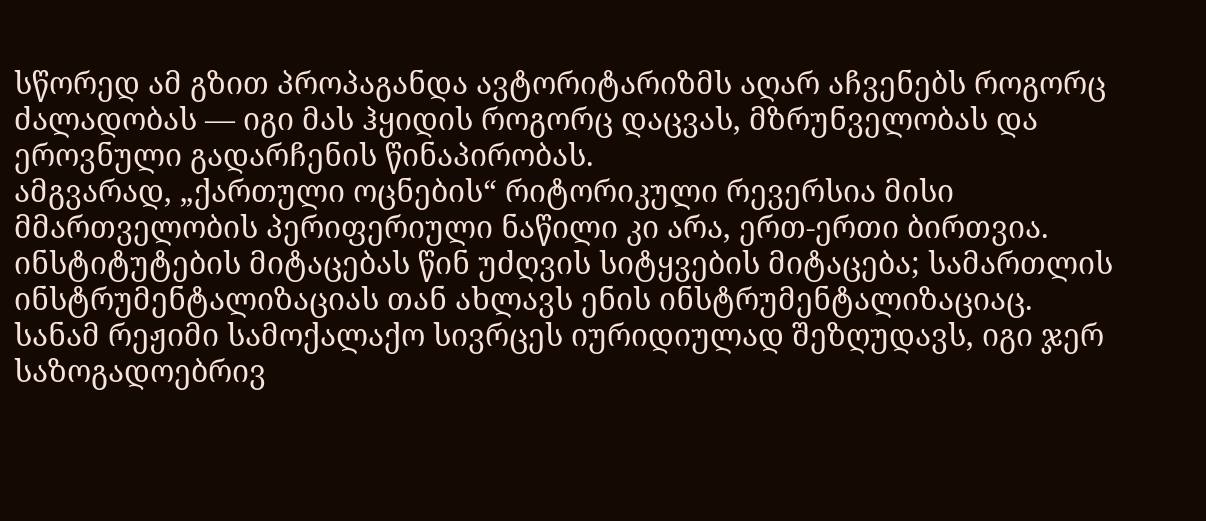სწორედ ამ გზით პროპაგანდა ავტორიტარიზმს აღარ აჩვენებს როგორც ძალადობას — იგი მას ჰყიდის როგორც დაცვას, მზრუნველობას და ეროვნული გადარჩენის წინაპირობას.
ამგვარად, „ქართული ოცნების“ რიტორიკული რევერსია მისი მმართველობის პერიფერიული ნაწილი კი არა, ერთ-ერთი ბირთვია. ინსტიტუტების მიტაცებას წინ უძღვის სიტყვების მიტაცება; სამართლის ინსტრუმენტალიზაციას თან ახლავს ენის ინსტრუმენტალიზაციაც. სანამ რეჟიმი სამოქალაქო სივრცეს იურიდიულად შეზღუდავს, იგი ჯერ საზოგადოებრივ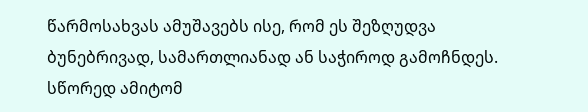წარმოსახვას ამუშავებს ისე, რომ ეს შეზღუდვა ბუნებრივად, სამართლიანად ან საჭიროდ გამოჩნდეს. სწორედ ამიტომ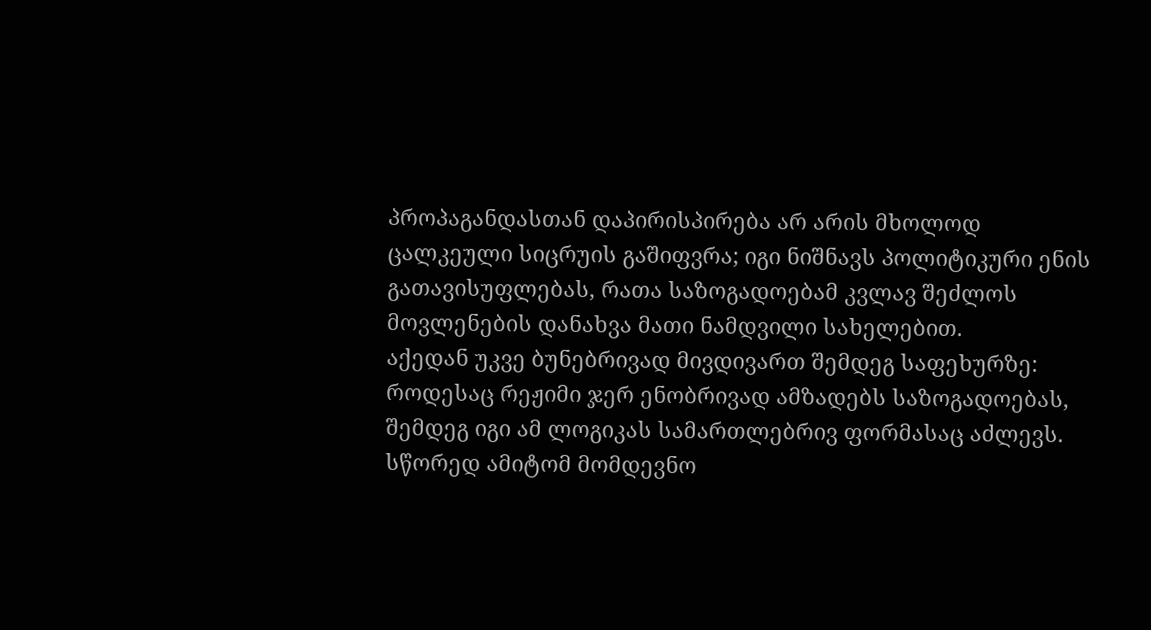პროპაგანდასთან დაპირისპირება არ არის მხოლოდ ცალკეული სიცრუის გაშიფვრა; იგი ნიშნავს პოლიტიკური ენის გათავისუფლებას, რათა საზოგადოებამ კვლავ შეძლოს მოვლენების დანახვა მათი ნამდვილი სახელებით.
აქედან უკვე ბუნებრივად მივდივართ შემდეგ საფეხურზე: როდესაც რეჟიმი ჯერ ენობრივად ამზადებს საზოგადოებას, შემდეგ იგი ამ ლოგიკას სამართლებრივ ფორმასაც აძლევს. სწორედ ამიტომ მომდევნო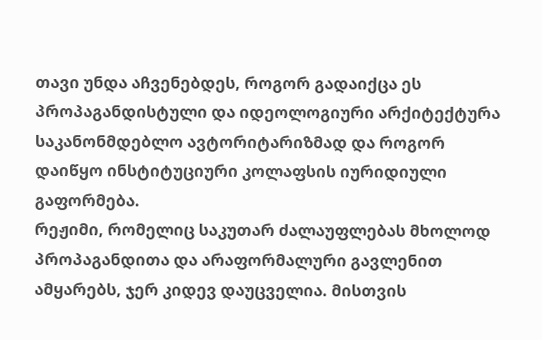თავი უნდა აჩვენებდეს, როგორ გადაიქცა ეს პროპაგანდისტული და იდეოლოგიური არქიტექტურა საკანონმდებლო ავტორიტარიზმად და როგორ დაიწყო ინსტიტუციური კოლაფსის იურიდიული გაფორმება.
რეჟიმი, რომელიც საკუთარ ძალაუფლებას მხოლოდ პროპაგანდითა და არაფორმალური გავლენით ამყარებს, ჯერ კიდევ დაუცველია. მისთვის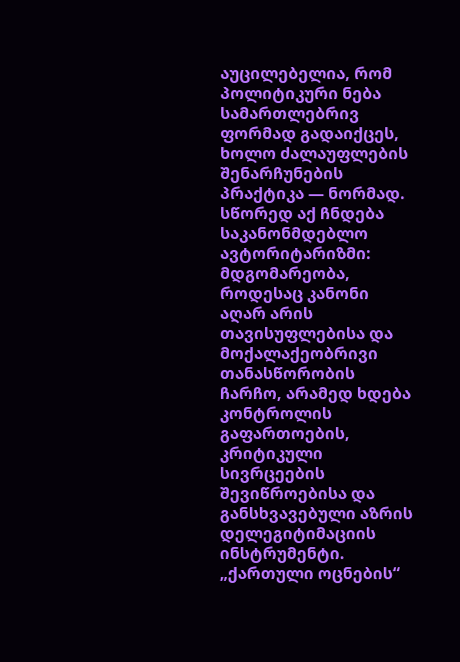აუცილებელია, რომ პოლიტიკური ნება სამართლებრივ ფორმად გადაიქცეს, ხოლო ძალაუფლების შენარჩუნების პრაქტიკა — ნორმად. სწორედ აქ ჩნდება საკანონმდებლო ავტორიტარიზმი: მდგომარეობა, როდესაც კანონი აღარ არის თავისუფლებისა და მოქალაქეობრივი თანასწორობის ჩარჩო, არამედ ხდება კონტროლის გაფართოების, კრიტიკული სივრცეების შევიწროებისა და განსხვავებული აზრის დელეგიტიმაციის ინსტრუმენტი. „ქართული ოცნების“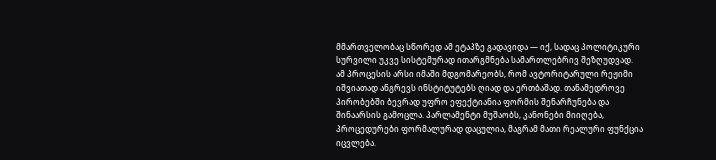მმართველობაც სწორედ ამ ეტაპზე გადავიდა — იქ, სადაც პოლიტიკური სურვილი უკვე სისტემურად ითარგმნება სამართლებრივ შეზღუდვად.
ამ პროცესის არსი იმაში მდგომარეობს, რომ ავტორიტარული რეჟიმი იშვიათად ანგრევს ინსტიტუტებს ღიად და ერთბაშად. თანამედროვე პირობებში ბევრად უფრო ეფექტიანია ფორმის შენარჩუნება და შინაარსის გამოცლა. პარლამენტი მუშაობს, კანონები მიიღება, პროცედურები ფორმალურად დაცულია, მაგრამ მათი რეალური ფუნქცია იცვლება.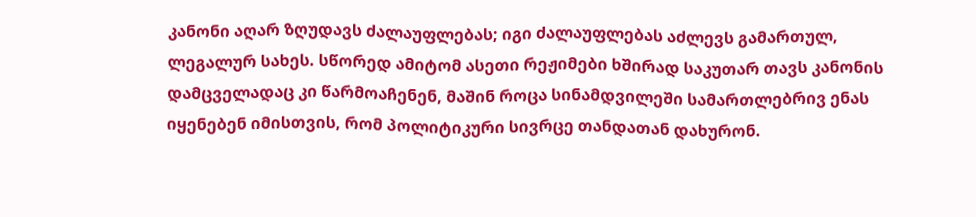კანონი აღარ ზღუდავს ძალაუფლებას; იგი ძალაუფლებას აძლევს გამართულ, ლეგალურ სახეს. სწორედ ამიტომ ასეთი რეჟიმები ხშირად საკუთარ თავს კანონის დამცველადაც კი წარმოაჩენენ, მაშინ როცა სინამდვილეში სამართლებრივ ენას იყენებენ იმისთვის, რომ პოლიტიკური სივრცე თანდათან დახურონ.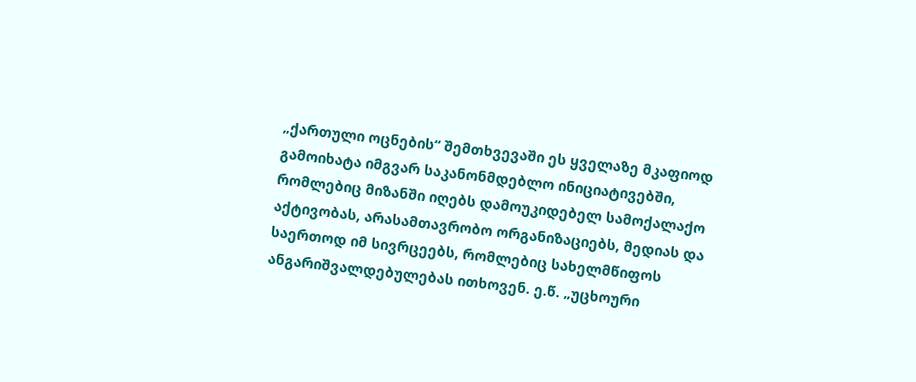„ქართული ოცნების“ შემთხვევაში ეს ყველაზე მკაფიოდ გამოიხატა იმგვარ საკანონმდებლო ინიციატივებში, რომლებიც მიზანში იღებს დამოუკიდებელ სამოქალაქო აქტივობას, არასამთავრობო ორგანიზაციებს, მედიას და საერთოდ იმ სივრცეებს, რომლებიც სახელმწიფოს ანგარიშვალდებულებას ითხოვენ. ე.წ. „უცხოური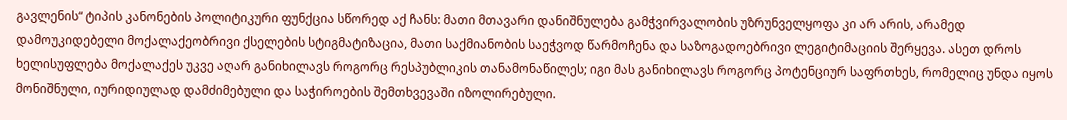გავლენის“ ტიპის კანონების პოლიტიკური ფუნქცია სწორედ აქ ჩანს: მათი მთავარი დანიშნულება გამჭვირვალობის უზრუნველყოფა კი არ არის, არამედ დამოუკიდებელი მოქალაქეობრივი ქსელების სტიგმატიზაცია, მათი საქმიანობის საეჭვოდ წარმოჩენა და საზოგადოებრივი ლეგიტიმაციის შერყევა. ასეთ დროს ხელისუფლება მოქალაქეს უკვე აღარ განიხილავს როგორც რესპუბლიკის თანამონაწილეს; იგი მას განიხილავს როგორც პოტენციურ საფრთხეს, რომელიც უნდა იყოს მონიშნული, იურიდიულად დამძიმებული და საჭიროების შემთხვევაში იზოლირებული.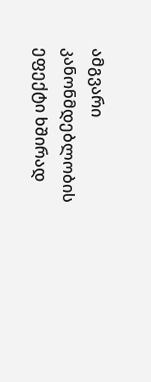ამგვარი კანონმდებლობის ეფექტი ხშირად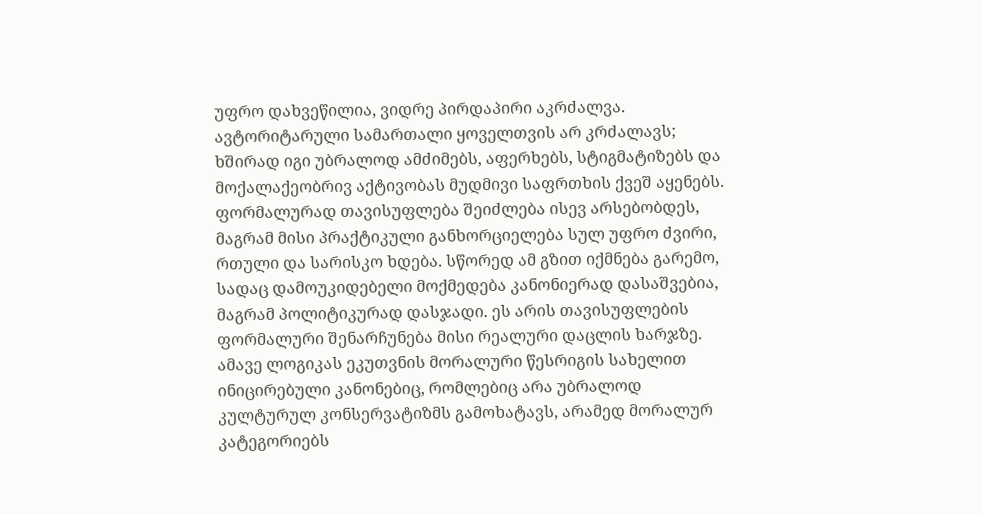უფრო დახვეწილია, ვიდრე პირდაპირი აკრძალვა. ავტორიტარული სამართალი ყოველთვის არ კრძალავს; ხშირად იგი უბრალოდ ამძიმებს, აფერხებს, სტიგმატიზებს და მოქალაქეობრივ აქტივობას მუდმივი საფრთხის ქვეშ აყენებს. ფორმალურად თავისუფლება შეიძლება ისევ არსებობდეს, მაგრამ მისი პრაქტიკული განხორციელება სულ უფრო ძვირი, რთული და სარისკო ხდება. სწორედ ამ გზით იქმნება გარემო, სადაც დამოუკიდებელი მოქმედება კანონიერად დასაშვებია, მაგრამ პოლიტიკურად დასჯადი. ეს არის თავისუფლების ფორმალური შენარჩუნება მისი რეალური დაცლის ხარჯზე.
ამავე ლოგიკას ეკუთვნის მორალური წესრიგის სახელით ინიცირებული კანონებიც, რომლებიც არა უბრალოდ კულტურულ კონსერვატიზმს გამოხატავს, არამედ მორალურ კატეგორიებს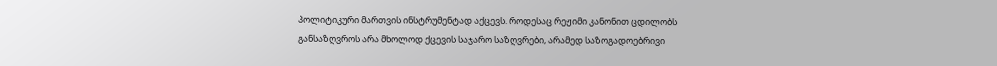პოლიტიკური მართვის ინსტრუმენტად აქცევს. როდესაც რეჟიმი კანონით ცდილობს განსაზღვროს არა მხოლოდ ქცევის საჯარო საზღვრები, არამედ საზოგადოებრივი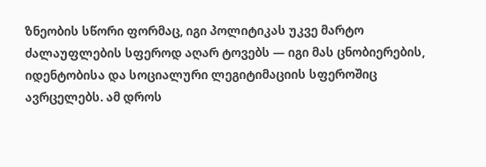ზნეობის სწორი ფორმაც, იგი პოლიტიკას უკვე მარტო ძალაუფლების სფეროდ აღარ ტოვებს — იგი მას ცნობიერების, იდენტობისა და სოციალური ლეგიტიმაციის სფეროშიც ავრცელებს. ამ დროს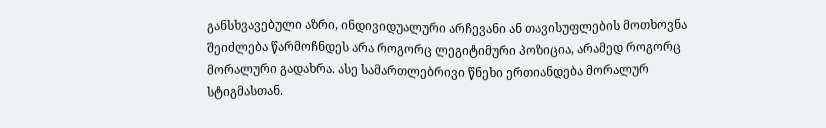განსხვავებული აზრი, ინდივიდუალური არჩევანი ან თავისუფლების მოთხოვნა შეიძლება წარმოჩნდეს არა როგორც ლეგიტიმური პოზიცია, არამედ როგორც მორალური გადახრა. ასე სამართლებრივი წნეხი ერთიანდება მორალურ სტიგმასთან.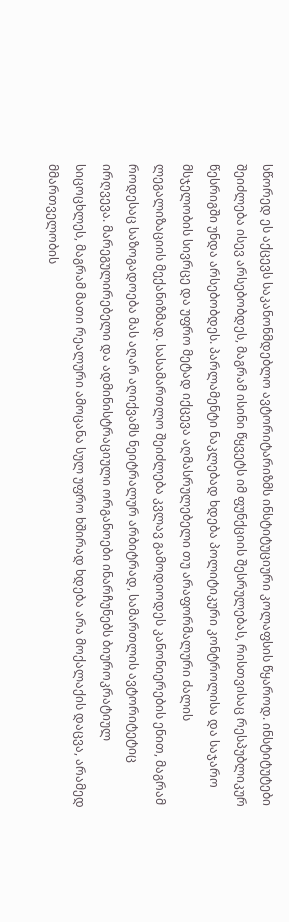სწორედ ეს აქცევს საკანონმდებლო ავტორიტარიზმს ინსტიტუციური კოლაფსის წყაროდ. ინსტიტუტები შეიძლება ისევ არსებობდეს, მაგრამ ისინი წყვეტს იმ ფუნქციის შესრულებას, რისთვისაც რესპუბლიკურ წესრიგში უნდა არსებობდეს. პარლამენტი ნაკლებად ხდება პოლიტიკური კონტროლისა და საჯარო მსჯელობის სივრცე და უფრო მეტად იქცევა აღმასრულებელი თუ არაფორმალური ძალის ლეგალიზაციის მექანიზმად. სასამართლო შეიძლება კვლავ გამოდიოდეს კანონიერების ენით, მაგრამ როდესაც საზოგადოება მას აღარ აღიქვამს ნეიტრალურ არბიტრად, სამართლის ავტორიტეტიც ირღვევა. მარეგულირებელი და ადმინისტრაციული ორგანოები ინარჩუნებს ბიუროკრატიულ სიცოცხლეს, მაგრამ მათი რეალური ამოცანა სულ უფრო ხშირად ხდება არა მოქალაქის დაცვა, არამედ მმართველობის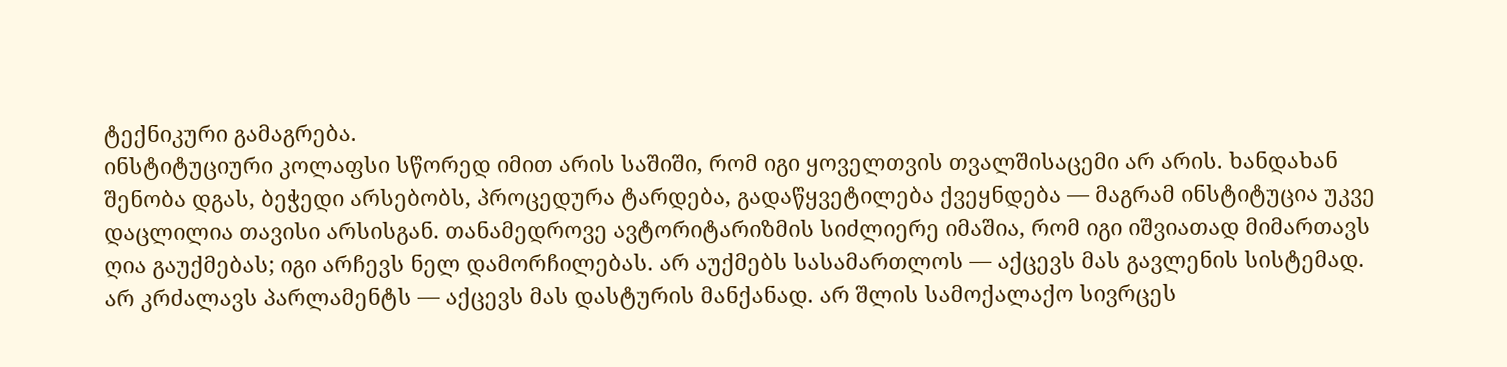ტექნიკური გამაგრება.
ინსტიტუციური კოლაფსი სწორედ იმით არის საშიში, რომ იგი ყოველთვის თვალშისაცემი არ არის. ხანდახან შენობა დგას, ბეჭედი არსებობს, პროცედურა ტარდება, გადაწყვეტილება ქვეყნდება — მაგრამ ინსტიტუცია უკვე დაცლილია თავისი არსისგან. თანამედროვე ავტორიტარიზმის სიძლიერე იმაშია, რომ იგი იშვიათად მიმართავს ღია გაუქმებას; იგი არჩევს ნელ დამორჩილებას. არ აუქმებს სასამართლოს — აქცევს მას გავლენის სისტემად. არ კრძალავს პარლამენტს — აქცევს მას დასტურის მანქანად. არ შლის სამოქალაქო სივრცეს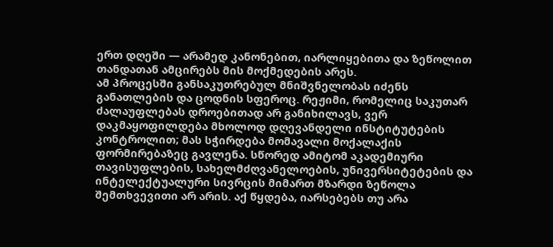ერთ დღეში — არამედ კანონებით, იარლიყებითა და ზეწოლით თანდათან ამცირებს მის მოქმედების არეს.
ამ პროცესში განსაკუთრებულ მნიშვნელობას იძენს განათლების და ცოდნის სფეროც. რეჟიმი, რომელიც საკუთარ ძალაუფლებას დროებითად არ განიხილავს, ვერ დაკმაყოფილდება მხოლოდ დღევანდელი ინსტიტუტების კონტროლით; მას სჭირდება მომავალი მოქალაქის ფორმირებაზეც გავლენა. სწორედ ამიტომ აკადემიური თავისუფლების, სახელმძღვანელოების, უნივერსიტეტების და ინტელექტუალური სივრცის მიმართ მზარდი ზეწოლა შემთხვევითი არ არის. აქ წყდება, იარსებებს თუ არა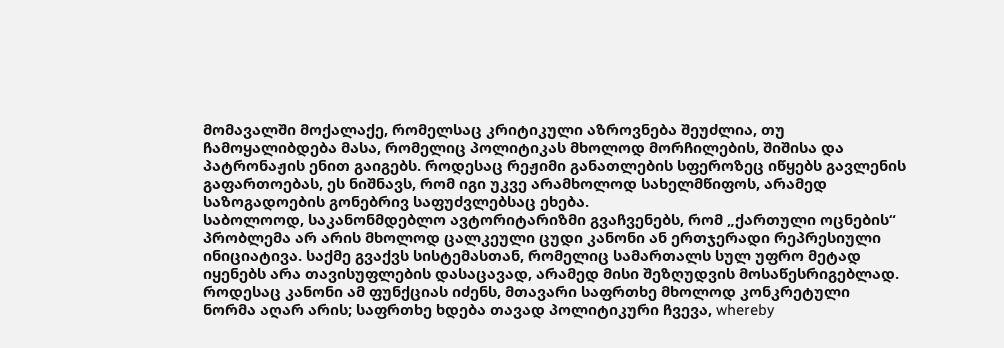მომავალში მოქალაქე, რომელსაც კრიტიკული აზროვნება შეუძლია, თუ ჩამოყალიბდება მასა, რომელიც პოლიტიკას მხოლოდ მორჩილების, შიშისა და პატრონაჟის ენით გაიგებს. როდესაც რეჟიმი განათლების სფეროზეც იწყებს გავლენის გაფართოებას, ეს ნიშნავს, რომ იგი უკვე არამხოლოდ სახელმწიფოს, არამედ საზოგადოების გონებრივ საფუძვლებსაც ეხება.
საბოლოოდ, საკანონმდებლო ავტორიტარიზმი გვაჩვენებს, რომ „ქართული ოცნების“ პრობლემა არ არის მხოლოდ ცალკეული ცუდი კანონი ან ერთჯერადი რეპრესიული ინიციატივა. საქმე გვაქვს სისტემასთან, რომელიც სამართალს სულ უფრო მეტად იყენებს არა თავისუფლების დასაცავად, არამედ მისი შეზღუდვის მოსაწესრიგებლად. როდესაც კანონი ამ ფუნქციას იძენს, მთავარი საფრთხე მხოლოდ კონკრეტული ნორმა აღარ არის; საფრთხე ხდება თავად პოლიტიკური ჩვევა, whereby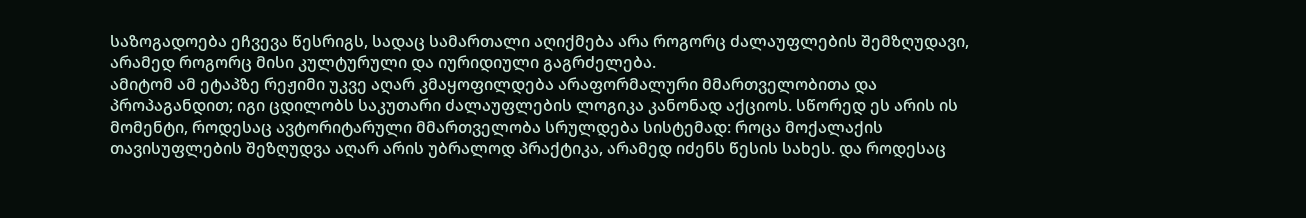საზოგადოება ეჩვევა წესრიგს, სადაც სამართალი აღიქმება არა როგორც ძალაუფლების შემზღუდავი, არამედ როგორც მისი კულტურული და იურიდიული გაგრძელება.
ამიტომ ამ ეტაპზე რეჟიმი უკვე აღარ კმაყოფილდება არაფორმალური მმართველობითა და პროპაგანდით; იგი ცდილობს საკუთარი ძალაუფლების ლოგიკა კანონად აქციოს. სწორედ ეს არის ის მომენტი, როდესაც ავტორიტარული მმართველობა სრულდება სისტემად: როცა მოქალაქის თავისუფლების შეზღუდვა აღარ არის უბრალოდ პრაქტიკა, არამედ იძენს წესის სახეს. და როდესაც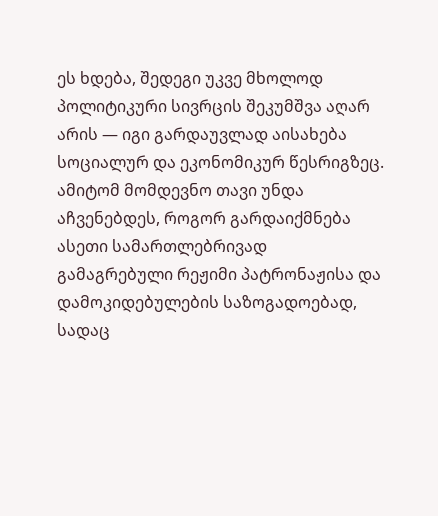ეს ხდება, შედეგი უკვე მხოლოდ პოლიტიკური სივრცის შეკუმშვა აღარ არის — იგი გარდაუვლად აისახება სოციალურ და ეკონომიკურ წესრიგზეც. ამიტომ მომდევნო თავი უნდა აჩვენებდეს, როგორ გარდაიქმნება ასეთი სამართლებრივად გამაგრებული რეჟიმი პატრონაჟისა და დამოკიდებულების საზოგადოებად, სადაც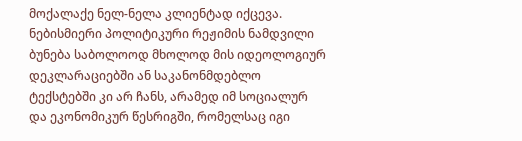მოქალაქე ნელ-ნელა კლიენტად იქცევა.
ნებისმიერი პოლიტიკური რეჟიმის ნამდვილი ბუნება საბოლოოდ მხოლოდ მის იდეოლოგიურ დეკლარაციებში ან საკანონმდებლო ტექსტებში კი არ ჩანს, არამედ იმ სოციალურ და ეკონომიკურ წესრიგში, რომელსაც იგი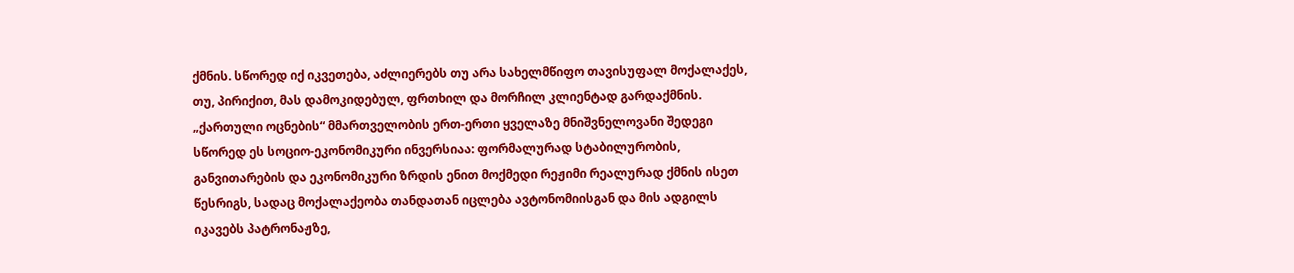ქმნის. სწორედ იქ იკვეთება, აძლიერებს თუ არა სახელმწიფო თავისუფალ მოქალაქეს, თუ, პირიქით, მას დამოკიდებულ, ფრთხილ და მორჩილ კლიენტად გარდაქმნის. „ქართული ოცნების“ მმართველობის ერთ-ერთი ყველაზე მნიშვნელოვანი შედეგი სწორედ ეს სოციო-ეკონომიკური ინვერსიაა: ფორმალურად სტაბილურობის, განვითარების და ეკონომიკური ზრდის ენით მოქმედი რეჟიმი რეალურად ქმნის ისეთ წესრიგს, სადაც მოქალაქეობა თანდათან იცლება ავტონომიისგან და მის ადგილს იკავებს პატრონაჟზე,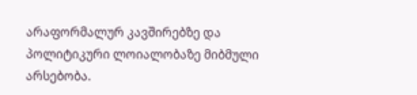არაფორმალურ კავშირებზე და პოლიტიკური ლოიალობაზე მიბმული არსებობა.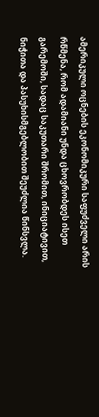ამერიკული ოცნების ეკონომიკური საფუძველი არის რწმენა, რომ ადამიანი უნდა ცხოვრობდეს ისეთ გარემოში, სადაც საკუთარი შრომით, ინიციატივით, ნიჭითა და პასუხისმგებლობით შეუძლია წინსვლა.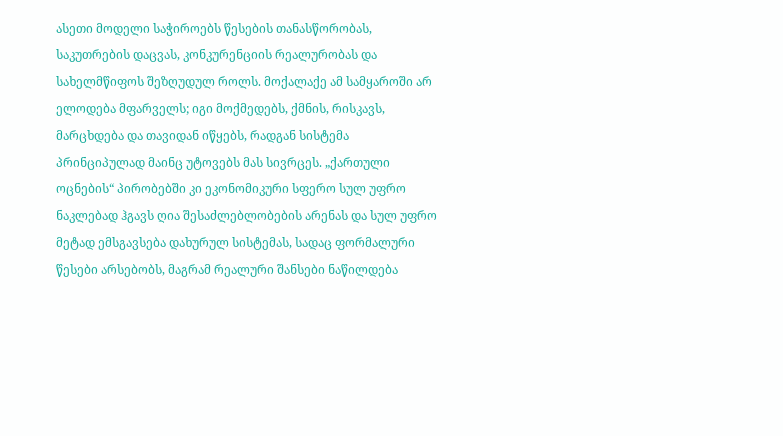ასეთი მოდელი საჭიროებს წესების თანასწორობას, საკუთრების დაცვას, კონკურენციის რეალურობას და სახელმწიფოს შეზღუდულ როლს. მოქალაქე ამ სამყაროში არ ელოდება მფარველს; იგი მოქმედებს, ქმნის, რისკავს, მარცხდება და თავიდან იწყებს, რადგან სისტემა პრინციპულად მაინც უტოვებს მას სივრცეს. „ქართული ოცნების“ პირობებში კი ეკონომიკური სფერო სულ უფრო ნაკლებად ჰგავს ღია შესაძლებლობების არენას და სულ უფრო მეტად ემსგავსება დახურულ სისტემას, სადაც ფორმალური წესები არსებობს, მაგრამ რეალური შანსები ნაწილდება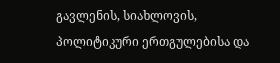გავლენის, სიახლოვის, პოლიტიკური ერთგულებისა და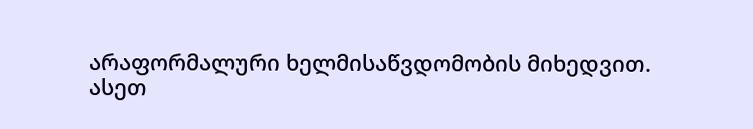არაფორმალური ხელმისაწვდომობის მიხედვით.
ასეთ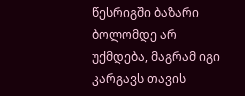წესრიგში ბაზარი ბოლომდე არ უქმდება, მაგრამ იგი კარგავს თავის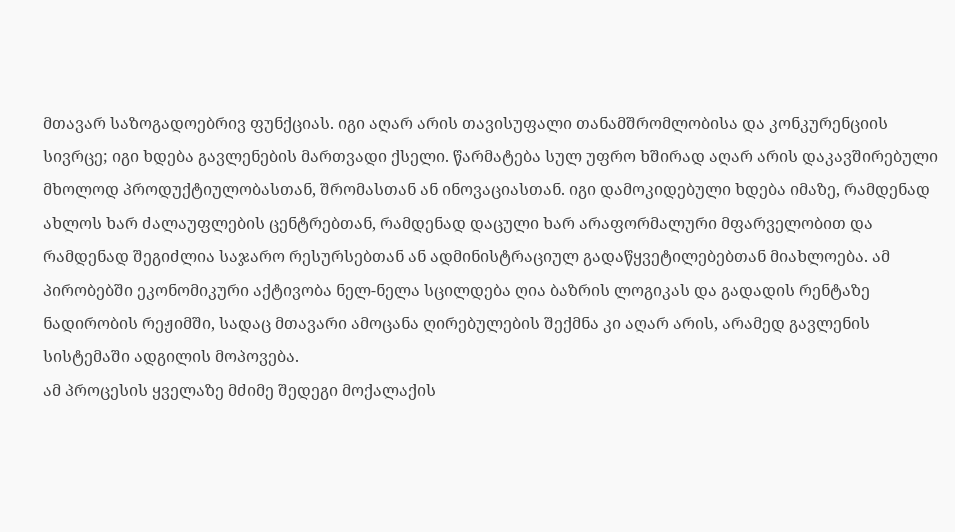მთავარ საზოგადოებრივ ფუნქციას. იგი აღარ არის თავისუფალი თანამშრომლობისა და კონკურენციის სივრცე; იგი ხდება გავლენების მართვადი ქსელი. წარმატება სულ უფრო ხშირად აღარ არის დაკავშირებული მხოლოდ პროდუქტიულობასთან, შრომასთან ან ინოვაციასთან. იგი დამოკიდებული ხდება იმაზე, რამდენად ახლოს ხარ ძალაუფლების ცენტრებთან, რამდენად დაცული ხარ არაფორმალური მფარველობით და რამდენად შეგიძლია საჯარო რესურსებთან ან ადმინისტრაციულ გადაწყვეტილებებთან მიახლოება. ამ პირობებში ეკონომიკური აქტივობა ნელ-ნელა სცილდება ღია ბაზრის ლოგიკას და გადადის რენტაზე ნადირობის რეჟიმში, სადაც მთავარი ამოცანა ღირებულების შექმნა კი აღარ არის, არამედ გავლენის სისტემაში ადგილის მოპოვება.
ამ პროცესის ყველაზე მძიმე შედეგი მოქალაქის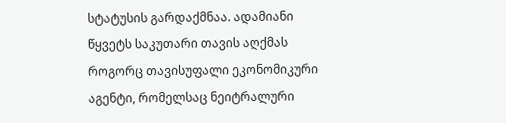სტატუსის გარდაქმნაა. ადამიანი წყვეტს საკუთარი თავის აღქმას როგორც თავისუფალი ეკონომიკური აგენტი, რომელსაც ნეიტრალური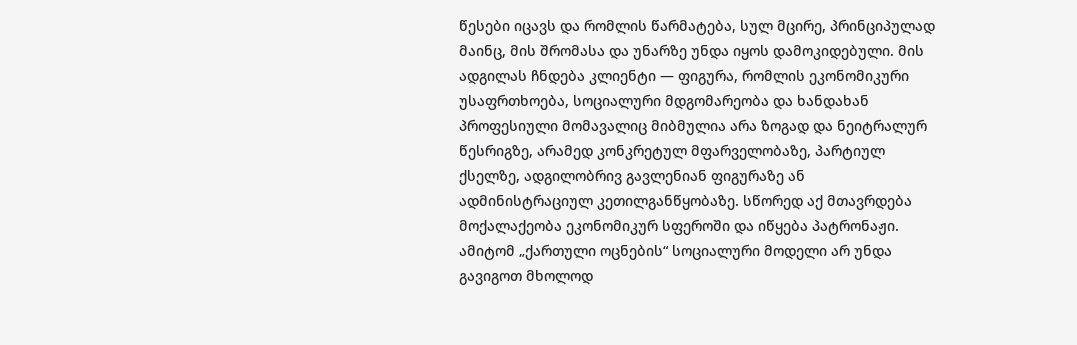წესები იცავს და რომლის წარმატება, სულ მცირე, პრინციპულად მაინც, მის შრომასა და უნარზე უნდა იყოს დამოკიდებული. მის ადგილას ჩნდება კლიენტი — ფიგურა, რომლის ეკონომიკური უსაფრთხოება, სოციალური მდგომარეობა და ხანდახან პროფესიული მომავალიც მიბმულია არა ზოგად და ნეიტრალურ წესრიგზე, არამედ კონკრეტულ მფარველობაზე, პარტიულ ქსელზე, ადგილობრივ გავლენიან ფიგურაზე ან ადმინისტრაციულ კეთილგანწყობაზე. სწორედ აქ მთავრდება მოქალაქეობა ეკონომიკურ სფეროში და იწყება პატრონაჟი.
ამიტომ „ქართული ოცნების“ სოციალური მოდელი არ უნდა გავიგოთ მხოლოდ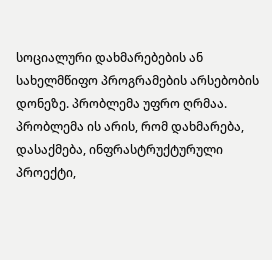სოციალური დახმარებების ან სახელმწიფო პროგრამების არსებობის დონეზე. პრობლემა უფრო ღრმაა. პრობლემა ის არის, რომ დახმარება, დასაქმება, ინფრასტრუქტურული პროექტი,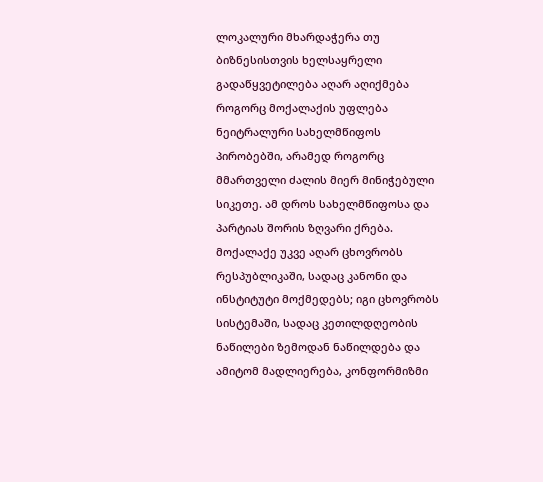ლოკალური მხარდაჭერა თუ ბიზნესისთვის ხელსაყრელი გადაწყვეტილება აღარ აღიქმება როგორც მოქალაქის უფლება ნეიტრალური სახელმწიფოს პირობებში, არამედ როგორც მმართველი ძალის მიერ მინიჭებული სიკეთე. ამ დროს სახელმწიფოსა და პარტიას შორის ზღვარი ქრება. მოქალაქე უკვე აღარ ცხოვრობს რესპუბლიკაში, სადაც კანონი და ინსტიტუტი მოქმედებს; იგი ცხოვრობს სისტემაში, სადაც კეთილდღეობის ნაწილები ზემოდან ნაწილდება და ამიტომ მადლიერება, კონფორმიზმი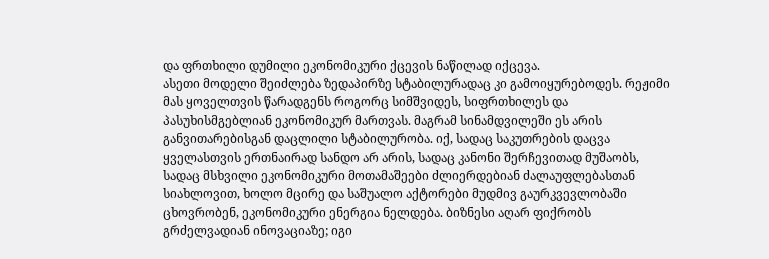და ფრთხილი დუმილი ეკონომიკური ქცევის ნაწილად იქცევა.
ასეთი მოდელი შეიძლება ზედაპირზე სტაბილურადაც კი გამოიყურებოდეს. რეჟიმი მას ყოველთვის წარადგენს როგორც სიმშვიდეს, სიფრთხილეს და პასუხისმგებლიან ეკონომიკურ მართვას. მაგრამ სინამდვილეში ეს არის განვითარებისგან დაცლილი სტაბილურობა. იქ, სადაც საკუთრების დაცვა ყველასთვის ერთნაირად სანდო არ არის, სადაც კანონი შერჩევითად მუშაობს, სადაც მსხვილი ეკონომიკური მოთამაშეები ძლიერდებიან ძალაუფლებასთან სიახლოვით, ხოლო მცირე და საშუალო აქტორები მუდმივ გაურკვევლობაში ცხოვრობენ, ეკონომიკური ენერგია ნელდება. ბიზნესი აღარ ფიქრობს გრძელვადიან ინოვაციაზე; იგი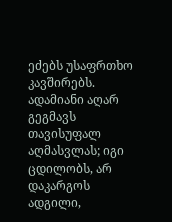ეძებს უსაფრთხო კავშირებს. ადამიანი აღარ გეგმავს თავისუფალ აღმასვლას; იგი ცდილობს, არ დაკარგოს ადგილი,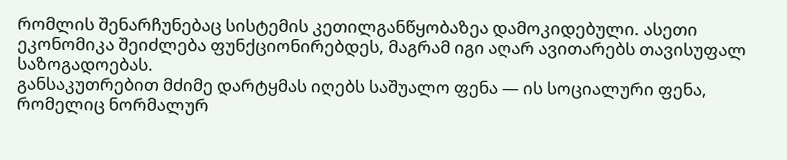რომლის შენარჩუნებაც სისტემის კეთილგანწყობაზეა დამოკიდებული. ასეთი ეკონომიკა შეიძლება ფუნქციონირებდეს, მაგრამ იგი აღარ ავითარებს თავისუფალ საზოგადოებას.
განსაკუთრებით მძიმე დარტყმას იღებს საშუალო ფენა — ის სოციალური ფენა, რომელიც ნორმალურ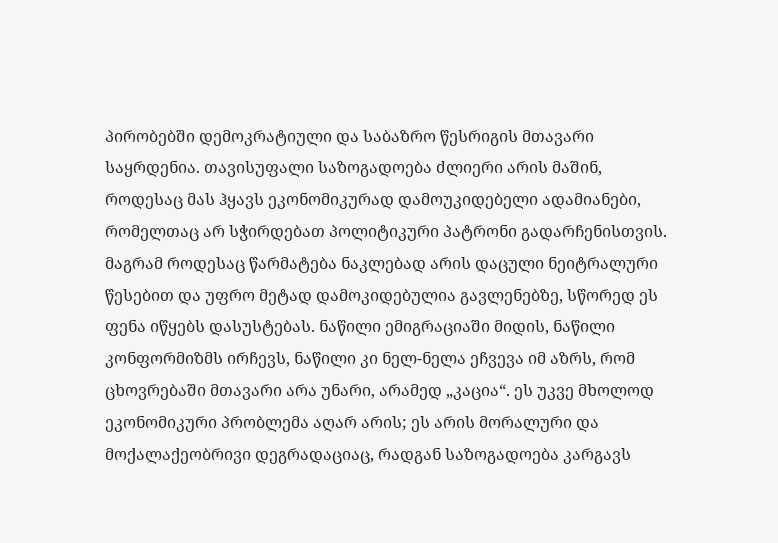პირობებში დემოკრატიული და საბაზრო წესრიგის მთავარი საყრდენია. თავისუფალი საზოგადოება ძლიერი არის მაშინ, როდესაც მას ჰყავს ეკონომიკურად დამოუკიდებელი ადამიანები, რომელთაც არ სჭირდებათ პოლიტიკური პატრონი გადარჩენისთვის. მაგრამ როდესაც წარმატება ნაკლებად არის დაცული ნეიტრალური წესებით და უფრო მეტად დამოკიდებულია გავლენებზე, სწორედ ეს ფენა იწყებს დასუსტებას. ნაწილი ემიგრაციაში მიდის, ნაწილი კონფორმიზმს ირჩევს, ნაწილი კი ნელ-ნელა ეჩვევა იმ აზრს, რომ ცხოვრებაში მთავარი არა უნარი, არამედ „კაცია“. ეს უკვე მხოლოდ ეკონომიკური პრობლემა აღარ არის; ეს არის მორალური და მოქალაქეობრივი დეგრადაციაც, რადგან საზოგადოება კარგავს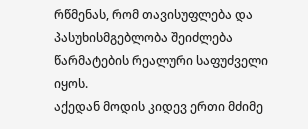რწმენას, რომ თავისუფლება და პასუხისმგებლობა შეიძლება წარმატების რეალური საფუძველი იყოს.
აქედან მოდის კიდევ ერთი მძიმე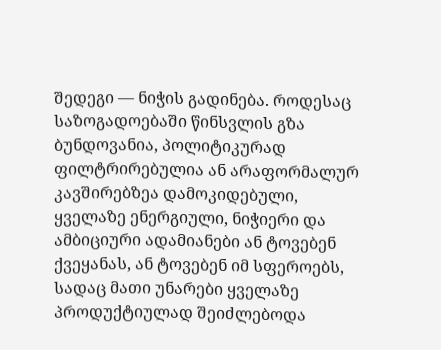შედეგი — ნიჭის გადინება. როდესაც საზოგადოებაში წინსვლის გზა ბუნდოვანია, პოლიტიკურად ფილტრირებულია ან არაფორმალურ კავშირებზეა დამოკიდებული, ყველაზე ენერგიული, ნიჭიერი და ამბიციური ადამიანები ან ტოვებენ ქვეყანას, ან ტოვებენ იმ სფეროებს, სადაც მათი უნარები ყველაზე პროდუქტიულად შეიძლებოდა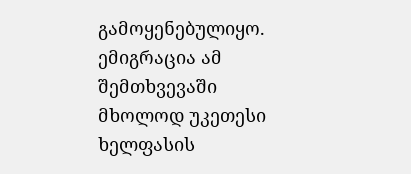გამოყენებულიყო. ემიგრაცია ამ შემთხვევაში მხოლოდ უკეთესი ხელფასის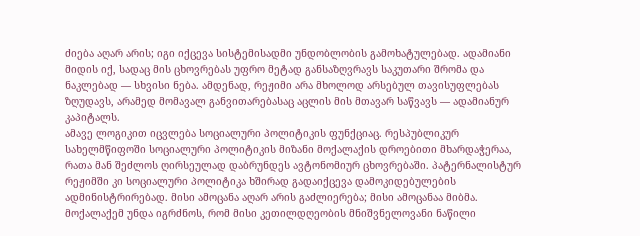ძიება აღარ არის; იგი იქცევა სისტემისადმი უნდობლობის გამოხატულებად. ადამიანი მიდის იქ, სადაც მის ცხოვრებას უფრო მეტად განსაზღვრავს საკუთარი შრომა და ნაკლებად — სხვისი ნება. ამდენად, რეჟიმი არა მხოლოდ არსებულ თავისუფლებას ზღუდავს, არამედ მომავალ განვითარებასაც აცლის მის მთავარ საწვავს — ადამიანურ კაპიტალს.
ამავე ლოგიკით იცვლება სოციალური პოლიტიკის ფუნქციაც. რესპუბლიკურ სახელმწიფოში სოციალური პოლიტიკის მიზანი მოქალაქის დროებითი მხარდაჭერაა, რათა მან შეძლოს ღირსეულად დაბრუნდეს ავტონომიურ ცხოვრებაში. პატერნალისტურ რეჟიმში კი სოციალური პოლიტიკა ხშირად გადაიქცევა დამოკიდებულების ადმინისტრირებად. მისი ამოცანა აღარ არის გაძლიერება; მისი ამოცანაა მიბმა. მოქალაქემ უნდა იგრძნოს, რომ მისი კეთილდღეობის მნიშვნელოვანი ნაწილი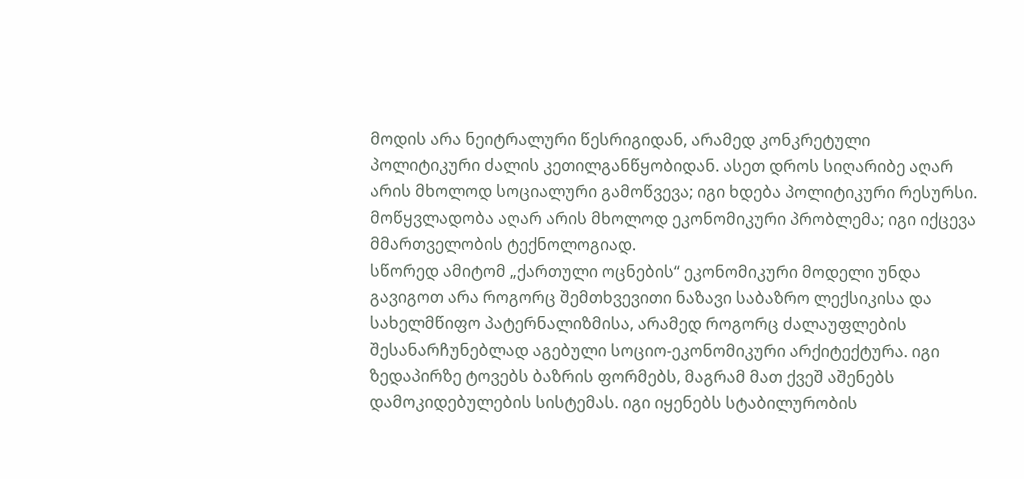მოდის არა ნეიტრალური წესრიგიდან, არამედ კონკრეტული პოლიტიკური ძალის კეთილგანწყობიდან. ასეთ დროს სიღარიბე აღარ არის მხოლოდ სოციალური გამოწვევა; იგი ხდება პოლიტიკური რესურსი. მოწყვლადობა აღარ არის მხოლოდ ეკონომიკური პრობლემა; იგი იქცევა მმართველობის ტექნოლოგიად.
სწორედ ამიტომ „ქართული ოცნების“ ეკონომიკური მოდელი უნდა გავიგოთ არა როგორც შემთხვევითი ნაზავი საბაზრო ლექსიკისა და სახელმწიფო პატერნალიზმისა, არამედ როგორც ძალაუფლების შესანარჩუნებლად აგებული სოციო-ეკონომიკური არქიტექტურა. იგი ზედაპირზე ტოვებს ბაზრის ფორმებს, მაგრამ მათ ქვეშ აშენებს დამოკიდებულების სისტემას. იგი იყენებს სტაბილურობის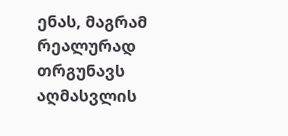ენას, მაგრამ რეალურად თრგუნავს აღმასვლის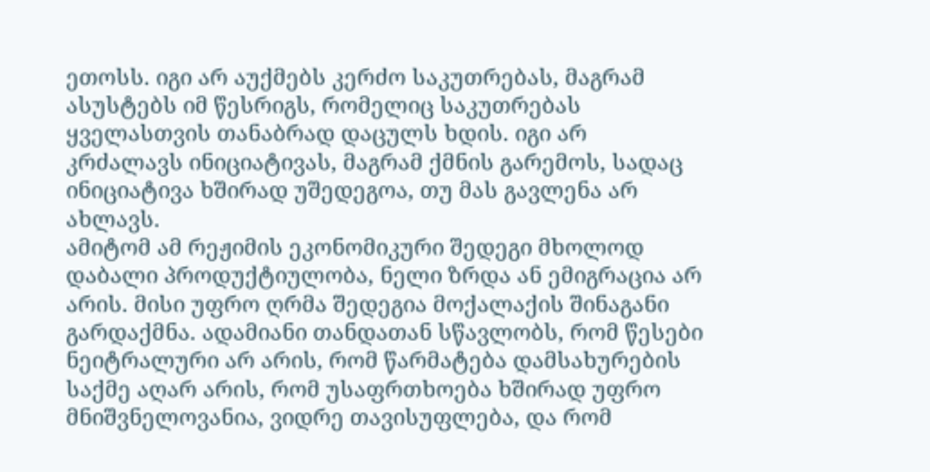ეთოსს. იგი არ აუქმებს კერძო საკუთრებას, მაგრამ ასუსტებს იმ წესრიგს, რომელიც საკუთრებას ყველასთვის თანაბრად დაცულს ხდის. იგი არ კრძალავს ინიციატივას, მაგრამ ქმნის გარემოს, სადაც ინიციატივა ხშირად უშედეგოა, თუ მას გავლენა არ ახლავს.
ამიტომ ამ რეჟიმის ეკონომიკური შედეგი მხოლოდ დაბალი პროდუქტიულობა, ნელი ზრდა ან ემიგრაცია არ არის. მისი უფრო ღრმა შედეგია მოქალაქის შინაგანი გარდაქმნა. ადამიანი თანდათან სწავლობს, რომ წესები ნეიტრალური არ არის, რომ წარმატება დამსახურების საქმე აღარ არის, რომ უსაფრთხოება ხშირად უფრო მნიშვნელოვანია, ვიდრე თავისუფლება, და რომ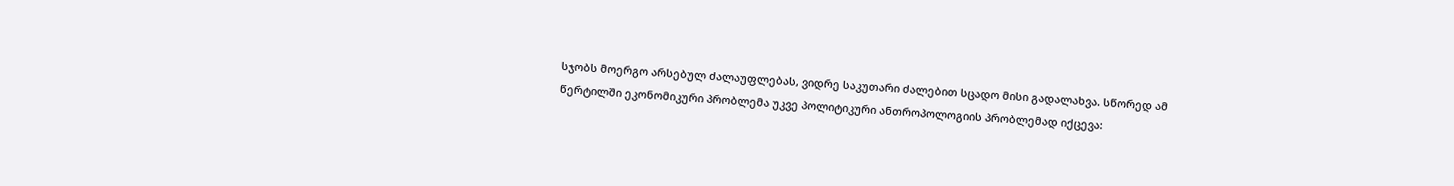სჯობს მოერგო არსებულ ძალაუფლებას, ვიდრე საკუთარი ძალებით სცადო მისი გადალახვა. სწორედ ამ წერტილში ეკონომიკური პრობლემა უკვე პოლიტიკური ანთროპოლოგიის პრობლემად იქცევა: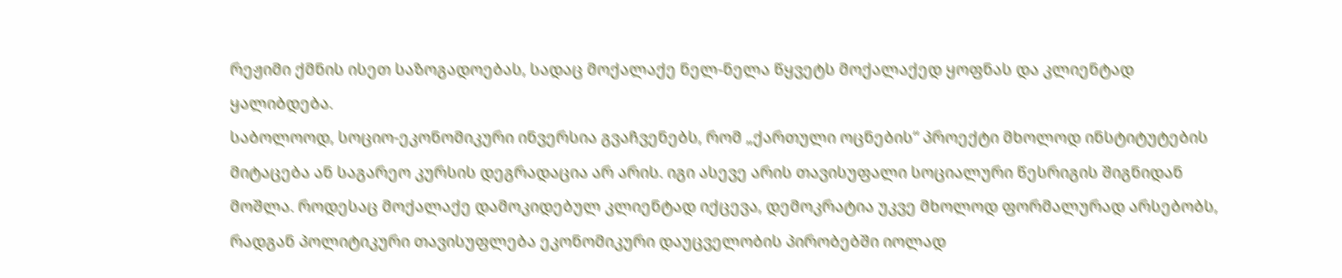რეჟიმი ქმნის ისეთ საზოგადოებას, სადაც მოქალაქე ნელ-ნელა წყვეტს მოქალაქედ ყოფნას და კლიენტად ყალიბდება.
საბოლოოდ, სოციო-ეკონომიკური ინვერსია გვაჩვენებს, რომ „ქართული ოცნების“ პროექტი მხოლოდ ინსტიტუტების მიტაცება ან საგარეო კურსის დეგრადაცია არ არის. იგი ასევე არის თავისუფალი სოციალური წესრიგის შიგნიდან მოშლა. როდესაც მოქალაქე დამოკიდებულ კლიენტად იქცევა, დემოკრატია უკვე მხოლოდ ფორმალურად არსებობს, რადგან პოლიტიკური თავისუფლება ეკონომიკური დაუცველობის პირობებში იოლად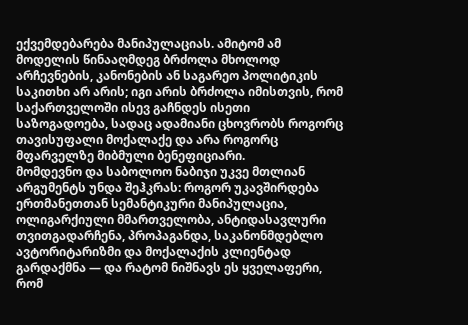ექვემდებარება მანიპულაციას. ამიტომ ამ მოდელის წინააღმდეგ ბრძოლა მხოლოდ არჩევნების, კანონების ან საგარეო პოლიტიკის საკითხი არ არის; იგი არის ბრძოლა იმისთვის, რომ საქართველოში ისევ გაჩნდეს ისეთი საზოგადოება, სადაც ადამიანი ცხოვრობს როგორც თავისუფალი მოქალაქე და არა როგორც მფარველზე მიბმული ბენეფიციარი.
მომდევნო და საბოლოო ნაბიჯი უკვე მთლიან არგუმენტს უნდა შეჰკრას: როგორ უკავშირდება ერთმანეთთან სემანტიკური მანიპულაცია, ოლიგარქიული მმართველობა, ანტიდასავლური თვითგადარჩენა, პროპაგანდა, საკანონმდებლო ავტორიტარიზმი და მოქალაქის კლიენტად გარდაქმნა — და რატომ ნიშნავს ეს ყველაფერი, რომ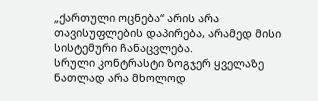„ქართული ოცნება“ არის არა თავისუფლების დაპირება, არამედ მისი სისტემური ჩანაცვლება.
სრული კონტრასტი ზოგჯერ ყველაზე ნათლად არა მხოლოდ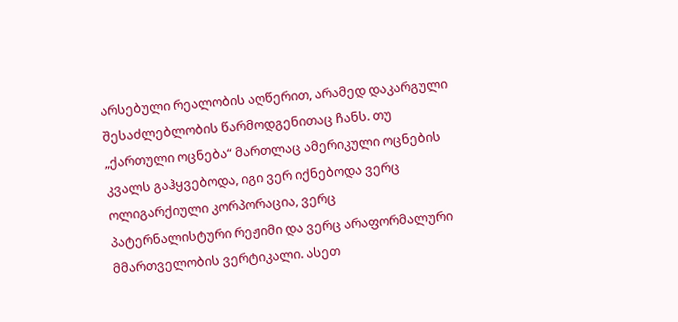არსებული რეალობის აღწერით, არამედ დაკარგული შესაძლებლობის წარმოდგენითაც ჩანს. თუ „ქართული ოცნება“ მართლაც ამერიკული ოცნების კვალს გაჰყვებოდა, იგი ვერ იქნებოდა ვერც ოლიგარქიული კორპორაცია, ვერც პატერნალისტური რეჟიმი და ვერც არაფორმალური მმართველობის ვერტიკალი. ასეთ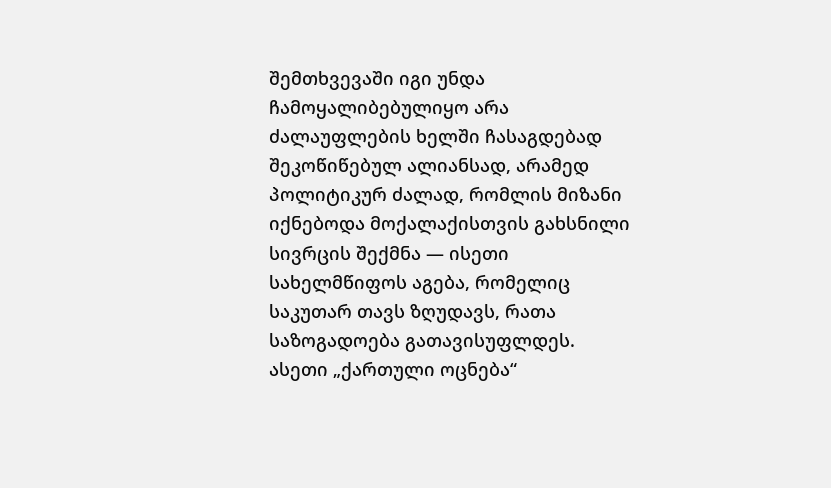შემთხვევაში იგი უნდა ჩამოყალიბებულიყო არა ძალაუფლების ხელში ჩასაგდებად შეკოწიწებულ ალიანსად, არამედ პოლიტიკურ ძალად, რომლის მიზანი იქნებოდა მოქალაქისთვის გახსნილი სივრცის შექმნა — ისეთი სახელმწიფოს აგება, რომელიც საკუთარ თავს ზღუდავს, რათა საზოგადოება გათავისუფლდეს.
ასეთი „ქართული ოცნება“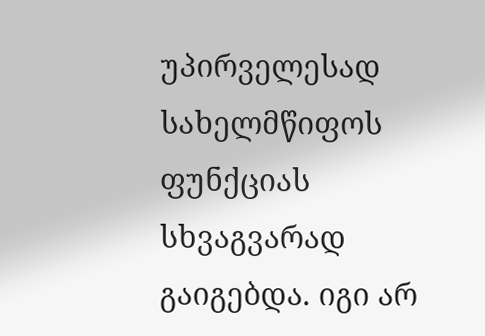უპირველესად სახელმწიფოს ფუნქციას სხვაგვარად გაიგებდა. იგი არ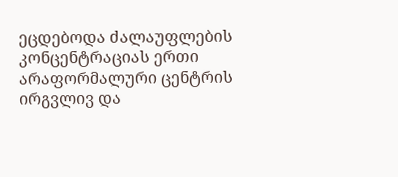ეცდებოდა ძალაუფლების კონცენტრაციას ერთი არაფორმალური ცენტრის ირგვლივ და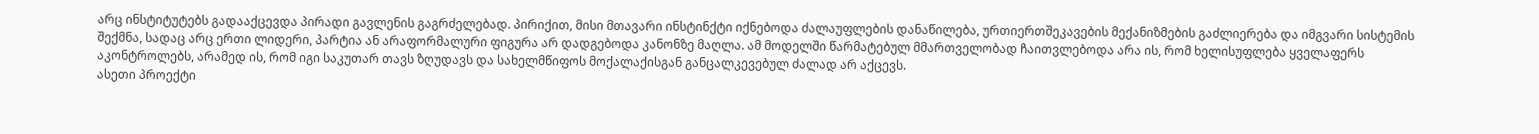არც ინსტიტუტებს გადააქცევდა პირადი გავლენის გაგრძელებად. პირიქით, მისი მთავარი ინსტინქტი იქნებოდა ძალაუფლების დანაწილება, ურთიერთშეკავების მექანიზმების გაძლიერება და იმგვარი სისტემის შექმნა, სადაც არც ერთი ლიდერი, პარტია ან არაფორმალური ფიგურა არ დადგებოდა კანონზე მაღლა. ამ მოდელში წარმატებულ მმართველობად ჩაითვლებოდა არა ის, რომ ხელისუფლება ყველაფერს აკონტროლებს, არამედ ის, რომ იგი საკუთარ თავს ზღუდავს და სახელმწიფოს მოქალაქისგან განცალკევებულ ძალად არ აქცევს.
ასეთი პროექტი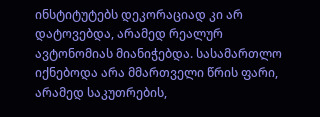ინსტიტუტებს დეკორაციად კი არ დატოვებდა, არამედ რეალურ ავტონომიას მიანიჭებდა. სასამართლო იქნებოდა არა მმართველი წრის ფარი, არამედ საკუთრების,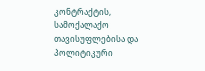კონტრაქტის, სამოქალაქო თავისუფლებისა და პოლიტიკური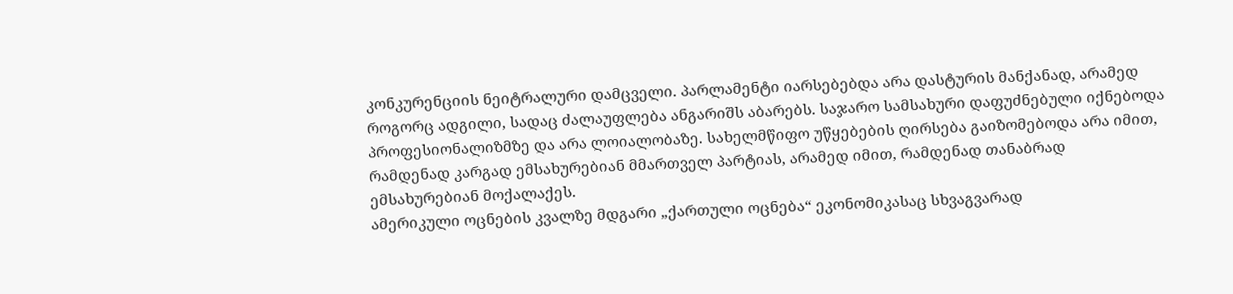კონკურენციის ნეიტრალური დამცველი. პარლამენტი იარსებებდა არა დასტურის მანქანად, არამედ როგორც ადგილი, სადაც ძალაუფლება ანგარიშს აბარებს. საჯარო სამსახური დაფუძნებული იქნებოდა პროფესიონალიზმზე და არა ლოიალობაზე. სახელმწიფო უწყებების ღირსება გაიზომებოდა არა იმით, რამდენად კარგად ემსახურებიან მმართველ პარტიას, არამედ იმით, რამდენად თანაბრად ემსახურებიან მოქალაქეს.
ამერიკული ოცნების კვალზე მდგარი „ქართული ოცნება“ ეკონომიკასაც სხვაგვარად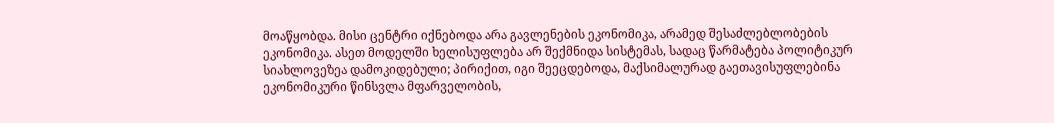მოაწყობდა. მისი ცენტრი იქნებოდა არა გავლენების ეკონომიკა, არამედ შესაძლებლობების ეკონომიკა. ასეთ მოდელში ხელისუფლება არ შექმნიდა სისტემას, სადაც წარმატება პოლიტიკურ სიახლოვეზეა დამოკიდებული; პირიქით, იგი შეეცდებოდა, მაქსიმალურად გაეთავისუფლებინა ეკონომიკური წინსვლა მფარველობის,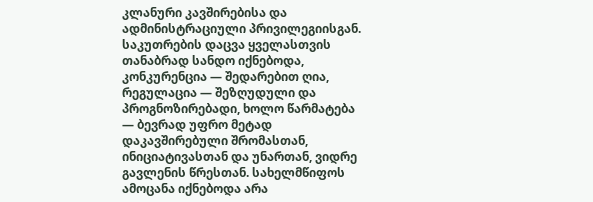კლანური კავშირებისა და ადმინისტრაციული პრივილეგიისგან. საკუთრების დაცვა ყველასთვის თანაბრად სანდო იქნებოდა, კონკურენცია — შედარებით ღია, რეგულაცია — შეზღუდული და პროგნოზირებადი, ხოლო წარმატება — ბევრად უფრო მეტად დაკავშირებული შრომასთან, ინიციატივასთან და უნართან, ვიდრე გავლენის წრესთან. სახელმწიფოს ამოცანა იქნებოდა არა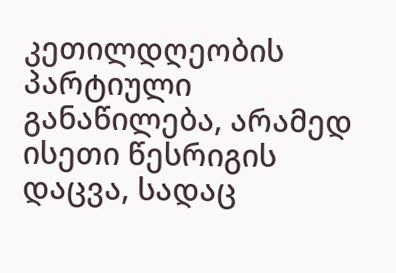კეთილდღეობის პარტიული განაწილება, არამედ ისეთი წესრიგის დაცვა, სადაც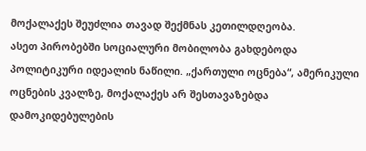მოქალაქეს შეუძლია თავად შექმნას კეთილდღეობა.
ასეთ პირობებში სოციალური მობილობა გახდებოდა პოლიტიკური იდეალის ნაწილი. „ქართული ოცნება“, ამერიკული ოცნების კვალზე, მოქალაქეს არ შესთავაზებდა დამოკიდებულების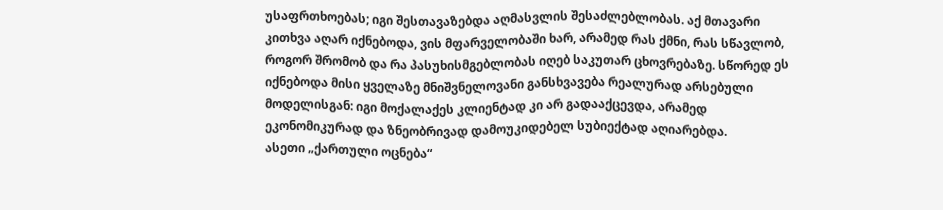უსაფრთხოებას; იგი შესთავაზებდა აღმასვლის შესაძლებლობას. აქ მთავარი კითხვა აღარ იქნებოდა, ვის მფარველობაში ხარ, არამედ რას ქმნი, რას სწავლობ, როგორ შრომობ და რა პასუხისმგებლობას იღებ საკუთარ ცხოვრებაზე. სწორედ ეს იქნებოდა მისი ყველაზე მნიშვნელოვანი განსხვავება რეალურად არსებული მოდელისგან: იგი მოქალაქეს კლიენტად კი არ გადააქცევდა, არამედ ეკონომიკურად და ზნეობრივად დამოუკიდებელ სუბიექტად აღიარებდა.
ასეთი „ქართული ოცნება“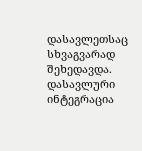დასავლეთსაც სხვაგვარად შეხედავდა. დასავლური ინტეგრაცია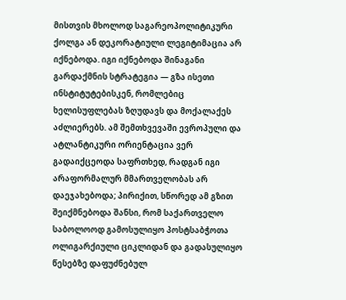მისთვის მხოლოდ საგარეოპოლიტიკური ქოლგა ან დეკორატიული ლეგიტიმაცია არ იქნებოდა. იგი იქნებოდა შინაგანი გარდაქმნის სტრატეგია — გზა ისეთი ინსტიტუტებისკენ, რომლებიც ხელისუფლებას ზღუდავს და მოქალაქეს აძლიერებს. ამ შემთხვევაში ევროპული და ატლანტიკური ორიენტაცია ვერ გადაიქცეოდა საფრთხედ, რადგან იგი არაფორმალურ მმართველობას არ დაეჯახებოდა; პირიქით, სწორედ ამ გზით შეიქმნებოდა შანსი, რომ საქართველო საბოლოოდ გამოსულიყო პოსტსაბჭოთა ოლიგარქიული ციკლიდან და გადასულიყო წესებზე დაფუძნებულ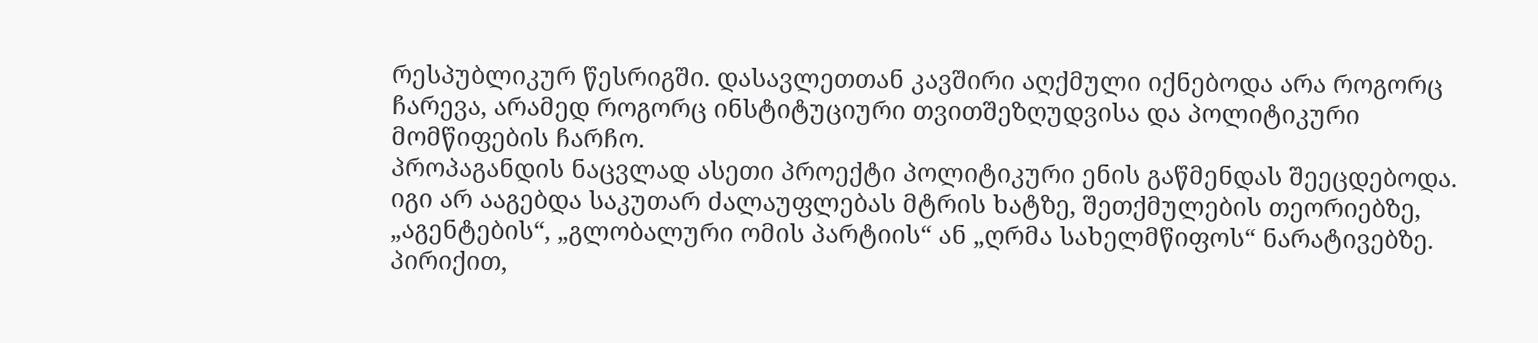რესპუბლიკურ წესრიგში. დასავლეთთან კავშირი აღქმული იქნებოდა არა როგორც ჩარევა, არამედ როგორც ინსტიტუციური თვითშეზღუდვისა და პოლიტიკური მომწიფების ჩარჩო.
პროპაგანდის ნაცვლად ასეთი პროექტი პოლიტიკური ენის გაწმენდას შეეცდებოდა. იგი არ ააგებდა საკუთარ ძალაუფლებას მტრის ხატზე, შეთქმულების თეორიებზე, „აგენტების“, „გლობალური ომის პარტიის“ ან „ღრმა სახელმწიფოს“ ნარატივებზე. პირიქით,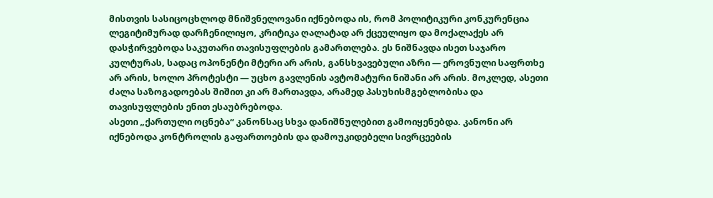მისთვის სასიცოცხლოდ მნიშვნელოვანი იქნებოდა ის, რომ პოლიტიკური კონკურენცია ლეგიტიმურად დარჩენილიყო, კრიტიკა ღალატად არ ქცეულიყო და მოქალაქეს არ დასჭირვებოდა საკუთარი თავისუფლების გამართლება. ეს ნიშნავდა ისეთ საჯარო კულტურას, სადაც ოპონენტი მტერი არ არის, განსხვავებული აზრი — ეროვნული საფრთხე არ არის, ხოლო პროტესტი — უცხო გავლენის ავტომატური ნიშანი არ არის. მოკლედ, ასეთი ძალა საზოგადოებას შიშით კი არ მართავდა, არამედ პასუხისმგებლობისა და თავისუფლების ენით ესაუბრებოდა.
ასეთი „ქართული ოცნება“ კანონსაც სხვა დანიშნულებით გამოიყენებდა. კანონი არ იქნებოდა კონტროლის გაფართოების და დამოუკიდებელი სივრცეების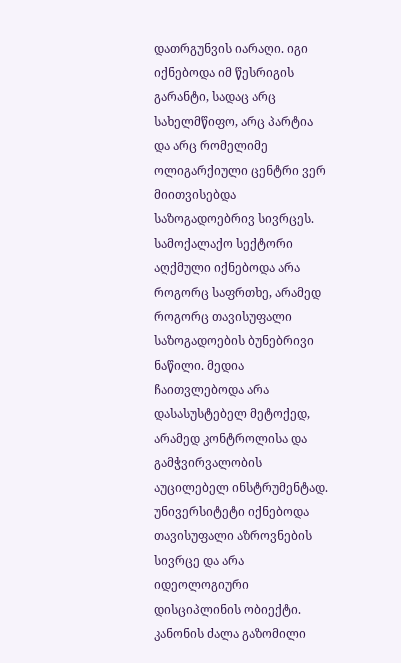დათრგუნვის იარაღი. იგი იქნებოდა იმ წესრიგის გარანტი, სადაც არც სახელმწიფო, არც პარტია და არც რომელიმე ოლიგარქიული ცენტრი ვერ მიითვისებდა საზოგადოებრივ სივრცეს. სამოქალაქო სექტორი აღქმული იქნებოდა არა როგორც საფრთხე, არამედ როგორც თავისუფალი საზოგადოების ბუნებრივი ნაწილი. მედია ჩაითვლებოდა არა დასასუსტებელ მეტოქედ, არამედ კონტროლისა და გამჭვირვალობის აუცილებელ ინსტრუმენტად. უნივერსიტეტი იქნებოდა თავისუფალი აზროვნების სივრცე და არა იდეოლოგიური დისციპლინის ობიექტი. კანონის ძალა გაზომილი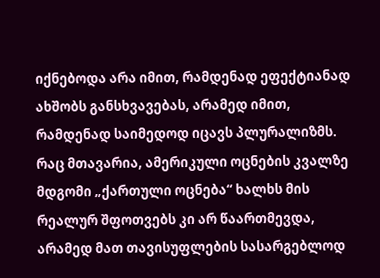იქნებოდა არა იმით, რამდენად ეფექტიანად ახშობს განსხვავებას, არამედ იმით, რამდენად საიმედოდ იცავს პლურალიზმს.
რაც მთავარია, ამერიკული ოცნების კვალზე მდგომი „ქართული ოცნება“ ხალხს მის რეალურ შფოთვებს კი არ წაართმევდა, არამედ მათ თავისუფლების სასარგებლოდ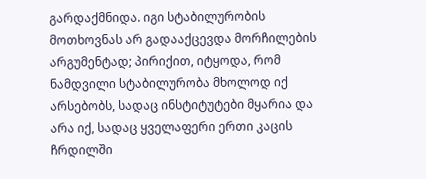გარდაქმნიდა. იგი სტაბილურობის მოთხოვნას არ გადააქცევდა მორჩილების არგუმენტად; პირიქით, იტყოდა, რომ ნამდვილი სტაბილურობა მხოლოდ იქ არსებობს, სადაც ინსტიტუტები მყარია და არა იქ, სადაც ყველაფერი ერთი კაცის ჩრდილში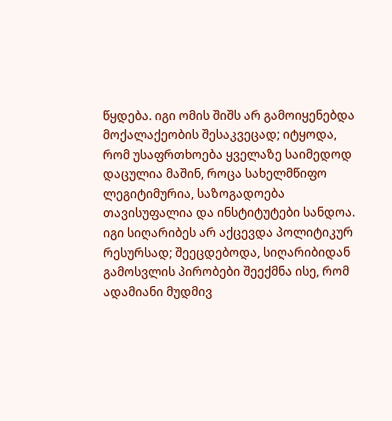წყდება. იგი ომის შიშს არ გამოიყენებდა მოქალაქეობის შესაკვეცად; იტყოდა, რომ უსაფრთხოება ყველაზე საიმედოდ დაცულია მაშინ, როცა სახელმწიფო ლეგიტიმურია, საზოგადოება თავისუფალია და ინსტიტუტები სანდოა. იგი სიღარიბეს არ აქცევდა პოლიტიკურ რესურსად; შეეცდებოდა, სიღარიბიდან გამოსვლის პირობები შეექმნა ისე, რომ ადამიანი მუდმივ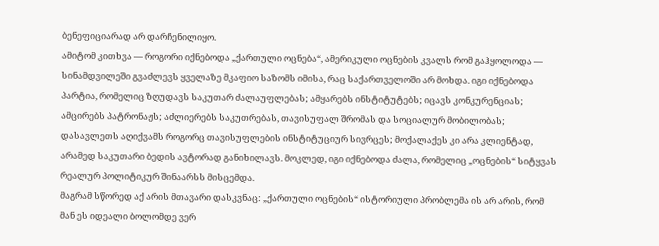ბენეფიციარად არ დარჩენილიყო.
ამიტომ კითხვა — როგორი იქნებოდა „ქართული ოცნება“, ამერიკული ოცნების კვალს რომ გაჰყოლოდა — სინამდვილეში გვაძლევს ყველაზე მკაფიო საზომს იმისა, რაც საქართველოში არ მოხდა. იგი იქნებოდა პარტია, რომელიც ზღუდავს საკუთარ ძალაუფლებას; ამყარებს ინსტიტუტებს; იცავს კონკურენციას; ამცირებს პატრონაჟს; აძლიერებს საკუთრებას, თავისუფალ შრომას და სოციალურ მობილობას; დასავლეთს აღიქვამს როგორც თავისუფლების ინსტიტუციურ სივრცეს; მოქალაქეს კი არა კლიენტად, არამედ საკუთარი ბედის ავტორად განიხილავს. მოკლედ, იგი იქნებოდა ძალა, რომელიც „ოცნების“ სიტყვას რეალურ პოლიტიკურ შინაარსს მისცემდა.
მაგრამ სწორედ აქ არის მთავარი დასკვნაც: „ქართული ოცნების“ ისტორიული პრობლემა ის არ არის, რომ მან ეს იდეალი ბოლომდე ვერ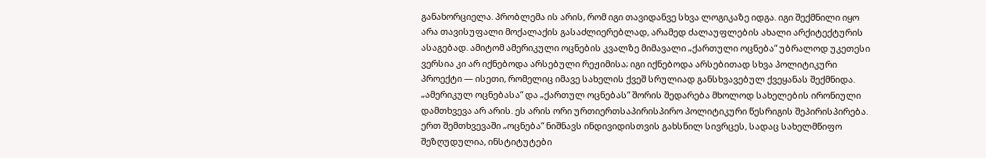განახორციელა. პრობლემა ის არის, რომ იგი თავიდანვე სხვა ლოგიკაზე იდგა. იგი შექმნილი იყო არა თავისუფალი მოქალაქის გასაძლიერებლად, არამედ ძალაუფლების ახალი არქიტექტურის ასაგებად. ამიტომ ამერიკული ოცნების კვალზე მიმავალი „ქართული ოცნება“ უბრალოდ უკეთესი ვერსია კი არ იქნებოდა არსებული რეჟიმისა; იგი იქნებოდა არსებითად სხვა პოლიტიკური პროექტი — ისეთი, რომელიც იმავე სახელის ქვეშ სრულიად განსხვავებულ ქვეყანას შექმნიდა.
„ამერიკულ ოცნებასა“ და „ქართულ ოცნებას“ შორის შედარება მხოლოდ სახელების ირონიული დამთხვევა არ არის. ეს არის ორი ურთიერთსაპირისპირო პოლიტიკური წესრიგის შეპირისპირება. ერთ შემთხვევაში „ოცნება“ ნიშნავს ინდივიდისთვის გახსნილ სივრცეს, სადაც სახელმწიფო შეზღუდულია, ინსტიტუტები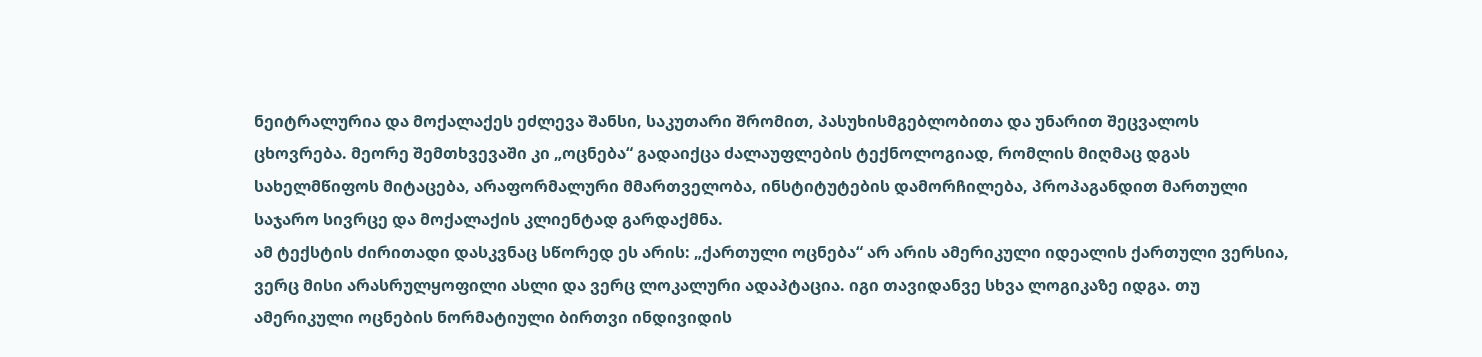ნეიტრალურია და მოქალაქეს ეძლევა შანსი, საკუთარი შრომით, პასუხისმგებლობითა და უნარით შეცვალოს ცხოვრება. მეორე შემთხვევაში კი „ოცნება“ გადაიქცა ძალაუფლების ტექნოლოგიად, რომლის მიღმაც დგას სახელმწიფოს მიტაცება, არაფორმალური მმართველობა, ინსტიტუტების დამორჩილება, პროპაგანდით მართული საჯარო სივრცე და მოქალაქის კლიენტად გარდაქმნა.
ამ ტექსტის ძირითადი დასკვნაც სწორედ ეს არის: „ქართული ოცნება“ არ არის ამერიკული იდეალის ქართული ვერსია, ვერც მისი არასრულყოფილი ასლი და ვერც ლოკალური ადაპტაცია. იგი თავიდანვე სხვა ლოგიკაზე იდგა. თუ ამერიკული ოცნების ნორმატიული ბირთვი ინდივიდის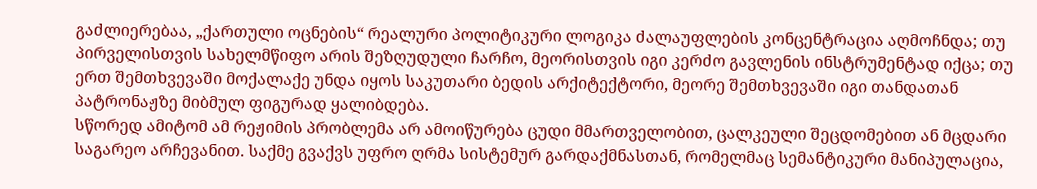გაძლიერებაა, „ქართული ოცნების“ რეალური პოლიტიკური ლოგიკა ძალაუფლების კონცენტრაცია აღმოჩნდა; თუ პირველისთვის სახელმწიფო არის შეზღუდული ჩარჩო, მეორისთვის იგი კერძო გავლენის ინსტრუმენტად იქცა; თუ ერთ შემთხვევაში მოქალაქე უნდა იყოს საკუთარი ბედის არქიტექტორი, მეორე შემთხვევაში იგი თანდათან პატრონაჟზე მიბმულ ფიგურად ყალიბდება.
სწორედ ამიტომ ამ რეჟიმის პრობლემა არ ამოიწურება ცუდი მმართველობით, ცალკეული შეცდომებით ან მცდარი საგარეო არჩევანით. საქმე გვაქვს უფრო ღრმა სისტემურ გარდაქმნასთან, რომელმაც სემანტიკური მანიპულაცია,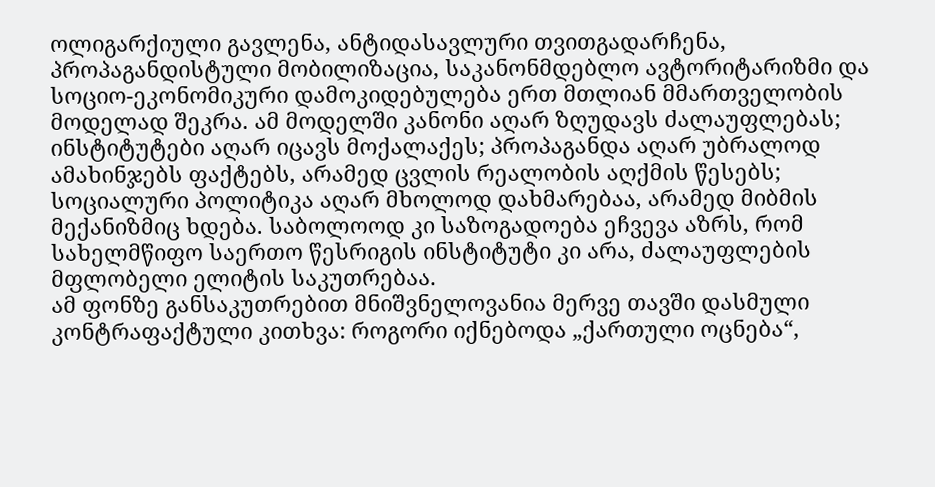ოლიგარქიული გავლენა, ანტიდასავლური თვითგადარჩენა, პროპაგანდისტული მობილიზაცია, საკანონმდებლო ავტორიტარიზმი და სოციო-ეკონომიკური დამოკიდებულება ერთ მთლიან მმართველობის მოდელად შეკრა. ამ მოდელში კანონი აღარ ზღუდავს ძალაუფლებას; ინსტიტუტები აღარ იცავს მოქალაქეს; პროპაგანდა აღარ უბრალოდ ამახინჯებს ფაქტებს, არამედ ცვლის რეალობის აღქმის წესებს; სოციალური პოლიტიკა აღარ მხოლოდ დახმარებაა, არამედ მიბმის მექანიზმიც ხდება. საბოლოოდ კი საზოგადოება ეჩვევა აზრს, რომ სახელმწიფო საერთო წესრიგის ინსტიტუტი კი არა, ძალაუფლების მფლობელი ელიტის საკუთრებაა.
ამ ფონზე განსაკუთრებით მნიშვნელოვანია მერვე თავში დასმული კონტრაფაქტული კითხვა: როგორი იქნებოდა „ქართული ოცნება“,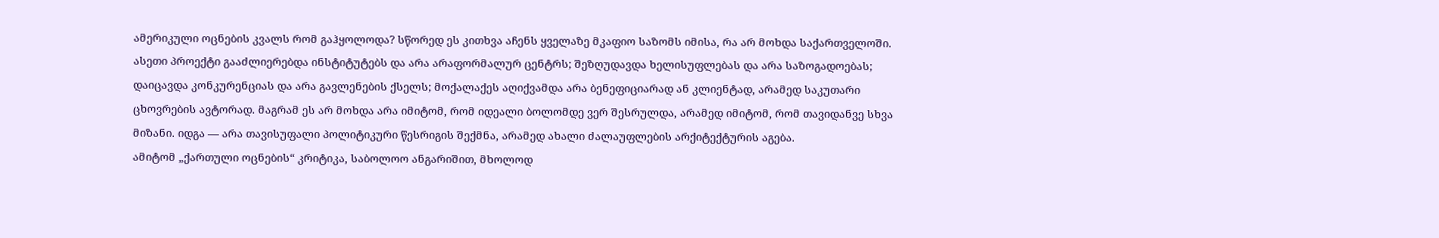ამერიკული ოცნების კვალს რომ გაჰყოლოდა? სწორედ ეს კითხვა აჩენს ყველაზე მკაფიო საზომს იმისა, რა არ მოხდა საქართველოში. ასეთი პროექტი გააძლიერებდა ინსტიტუტებს და არა არაფორმალურ ცენტრს; შეზღუდავდა ხელისუფლებას და არა საზოგადოებას; დაიცავდა კონკურენციას და არა გავლენების ქსელს; მოქალაქეს აღიქვამდა არა ბენეფიციარად ან კლიენტად, არამედ საკუთარი ცხოვრების ავტორად. მაგრამ ეს არ მოხდა არა იმიტომ, რომ იდეალი ბოლომდე ვერ შესრულდა, არამედ იმიტომ, რომ თავიდანვე სხვა მიზანი. იდგა — არა თავისუფალი პოლიტიკური წესრიგის შექმნა, არამედ ახალი ძალაუფლების არქიტექტურის აგება.
ამიტომ „ქართული ოცნების“ კრიტიკა, საბოლოო ანგარიშით, მხოლოდ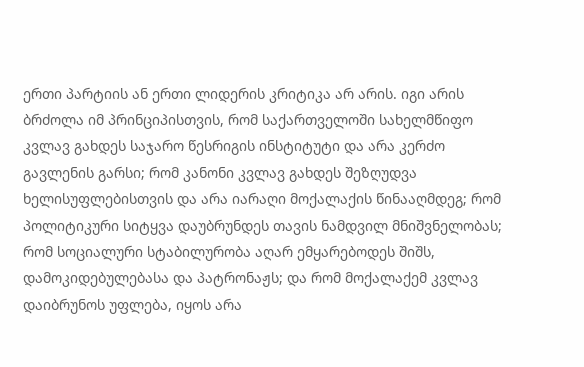ერთი პარტიის ან ერთი ლიდერის კრიტიკა არ არის. იგი არის ბრძოლა იმ პრინციპისთვის, რომ საქართველოში სახელმწიფო კვლავ გახდეს საჯარო წესრიგის ინსტიტუტი და არა კერძო გავლენის გარსი; რომ კანონი კვლავ გახდეს შეზღუდვა ხელისუფლებისთვის და არა იარაღი მოქალაქის წინააღმდეგ; რომ პოლიტიკური სიტყვა დაუბრუნდეს თავის ნამდვილ მნიშვნელობას; რომ სოციალური სტაბილურობა აღარ ემყარებოდეს შიშს, დამოკიდებულებასა და პატრონაჟს; და რომ მოქალაქემ კვლავ დაიბრუნოს უფლება, იყოს არა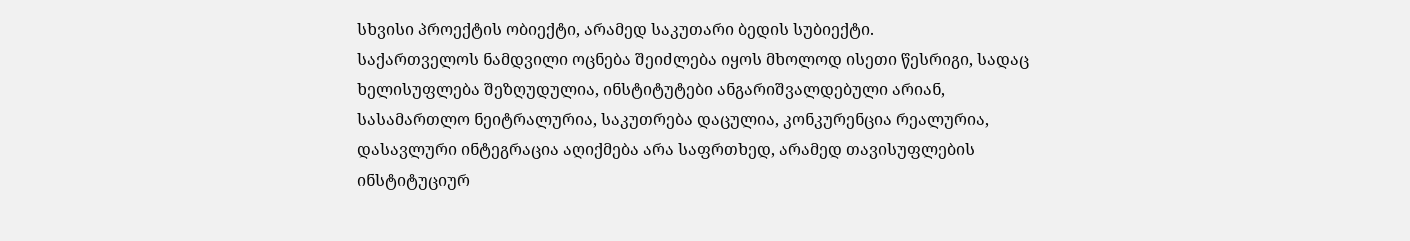სხვისი პროექტის ობიექტი, არამედ საკუთარი ბედის სუბიექტი.
საქართველოს ნამდვილი ოცნება შეიძლება იყოს მხოლოდ ისეთი წესრიგი, სადაც ხელისუფლება შეზღუდულია, ინსტიტუტები ანგარიშვალდებული არიან, სასამართლო ნეიტრალურია, საკუთრება დაცულია, კონკურენცია რეალურია, დასავლური ინტეგრაცია აღიქმება არა საფრთხედ, არამედ თავისუფლების ინსტიტუციურ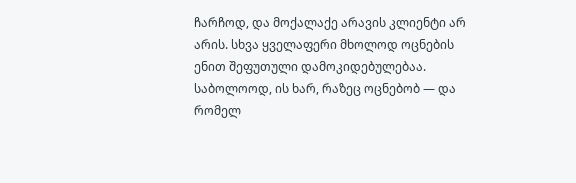ჩარჩოდ, და მოქალაქე არავის კლიენტი არ არის. სხვა ყველაფერი მხოლოდ ოცნების ენით შეფუთული დამოკიდებულებაა. საბოლოოდ, ის ხარ, რაზეც ოცნებობ — და რომელ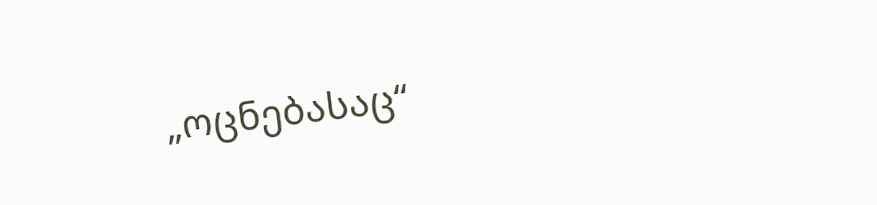„ოცნებასაც“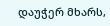დაუჭერ მხარს,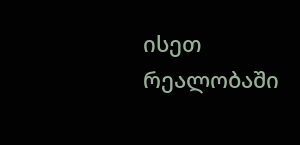ისეთ რეალობაში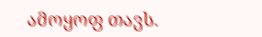ამოყოფ თავს.